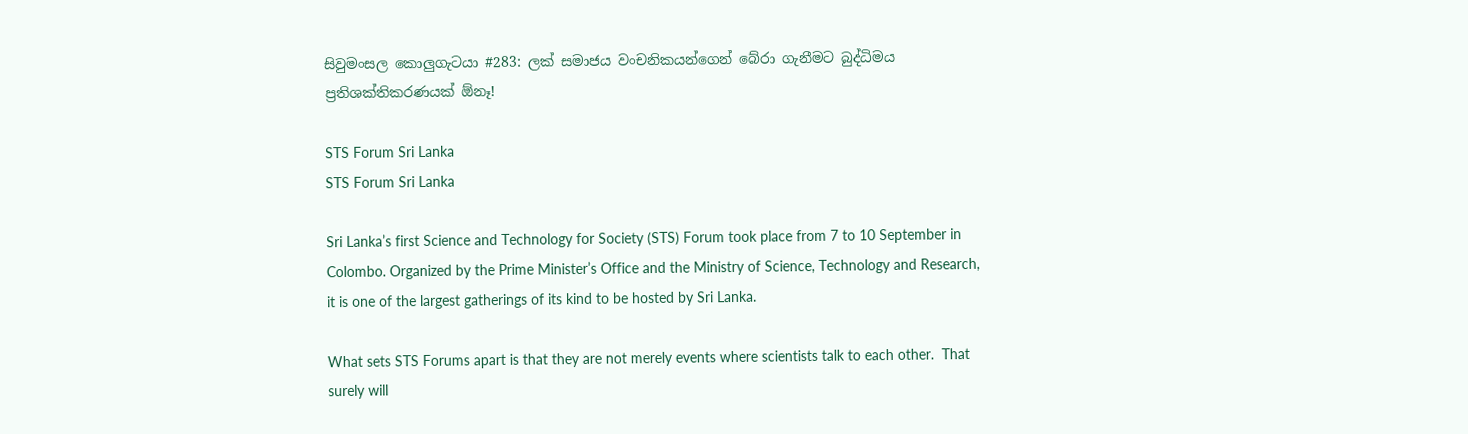සිවුමංසල කොලුගැටයා #283: ලක් සමාජය වංචනිකයන්ගෙන් බේරා ගැනීමට බුද්ධිමය ප්‍රතිශක්තිකරණයක් ඕනෑ!

STS Forum Sri Lanka
STS Forum Sri Lanka

Sri Lanka’s first Science and Technology for Society (STS) Forum took place from 7 to 10 September in Colombo. Organized by the Prime Minister’s Office and the Ministry of Science, Technology and Research, it is one of the largest gatherings of its kind to be hosted by Sri Lanka.

What sets STS Forums apart is that they are not merely events where scientists talk to each other.  That surely will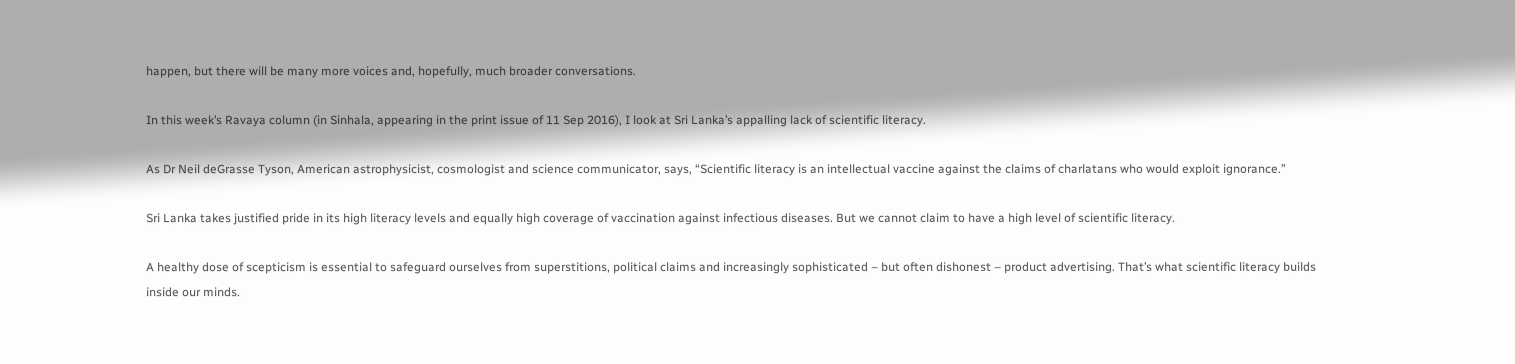happen, but there will be many more voices and, hopefully, much broader conversations.

In this week’s Ravaya column (in Sinhala, appearing in the print issue of 11 Sep 2016), I look at Sri Lanka’s appalling lack of scientific literacy.

As Dr Neil deGrasse Tyson, American astrophysicist, cosmologist and science communicator, says, “Scientific literacy is an intellectual vaccine against the claims of charlatans who would exploit ignorance.”

Sri Lanka takes justified pride in its high literacy levels and equally high coverage of vaccination against infectious diseases. But we cannot claim to have a high level of scientific literacy.

A healthy dose of scepticism is essential to safeguard ourselves from superstitions, political claims and increasingly sophisticated – but often dishonest – product advertising. That’s what scientific literacy builds inside our minds.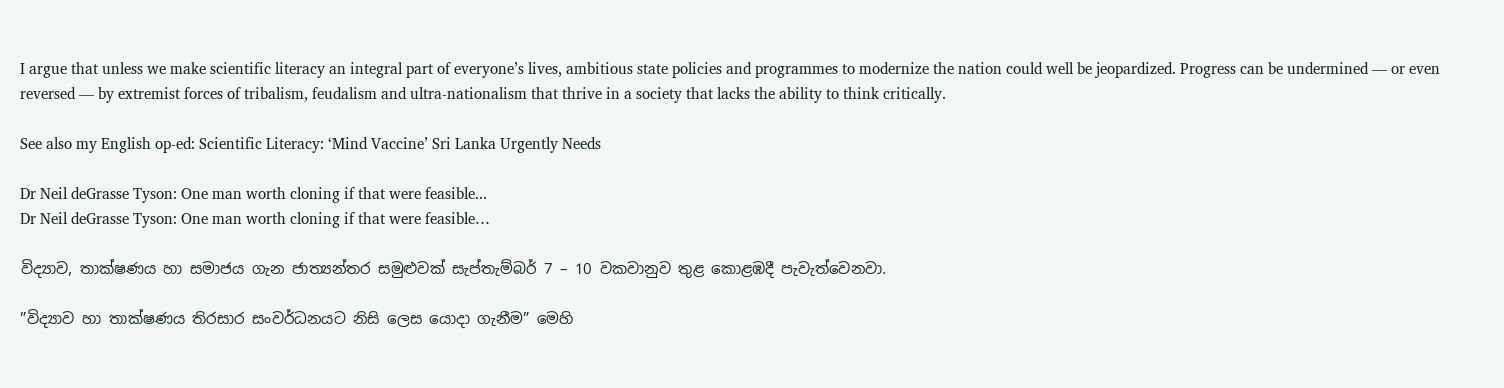I argue that unless we make scientific literacy an integral part of everyone’s lives, ambitious state policies and programmes to modernize the nation could well be jeopardized. Progress can be undermined — or even reversed — by extremist forces of tribalism, feudalism and ultra-nationalism that thrive in a society that lacks the ability to think critically.

See also my English op-ed: Scientific Literacy: ‘Mind Vaccine’ Sri Lanka Urgently Needs

Dr Neil deGrasse Tyson: One man worth cloning if that were feasible...
Dr Neil deGrasse Tyson: One man worth cloning if that were feasible…

විද්‍යාව, තාක්ෂණය හා සමාජය ගැන ජාත්‍යන්තර සමුළුවක් සැප්තැම්බර් 7 – 10 වකවානුව තුළ කොළඹදී පැවැත්වෙනවා.

”විද්‍යාව හා තාක්ෂණය තිරසාර සංවර්ධනයට නිසි ලෙස යොදා ගැනීම” මෙහි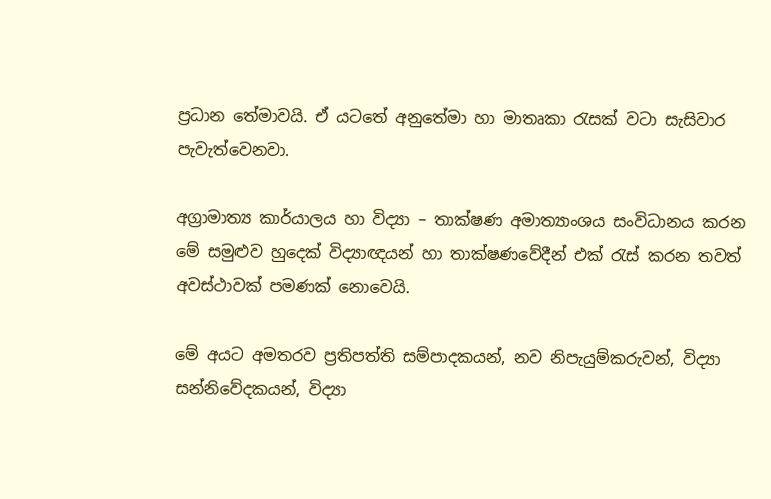ප්‍රධාන තේමාවයි. ඒ යටතේ අනුතේමා හා මාතෘකා රැසක් වටා සැසිවාර පැවැත්වෙනවා.

අග්‍රාමාත්‍ය කාර්යාලය හා විද්‍යා – තාක්ෂණ අමාත්‍යාංශය සංවිධානය කරන මේ සමුළුව හුදෙක් විද්‍යාඥයන් හා තාක්ෂණවේදීන් එක් රැස් කරන තවත් අවස්ථාවක් පමණක් නොවෙයි.

මේ අයට අමතරව ප්‍රතිපත්ති සම්පාදකයන්, නව නිපැයුම්කරුවන්, විද්‍යා සන්නිවේදකයන්, විද්‍යා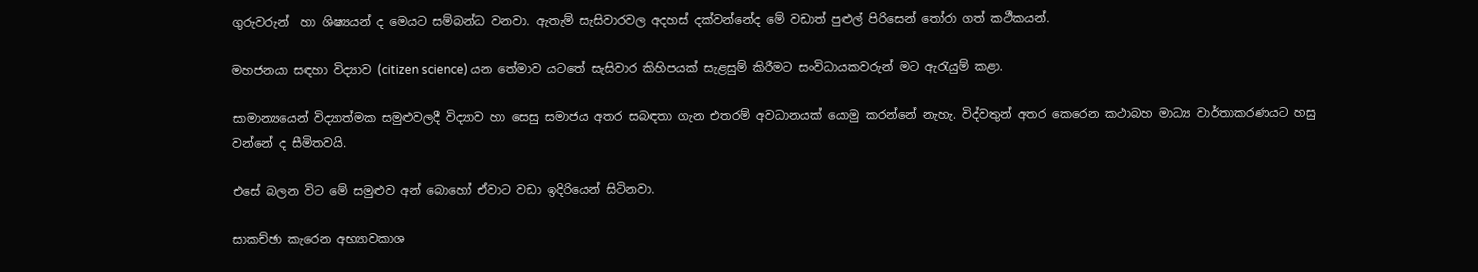ගුරුවරුන්  හා ශිෂ්‍යයන් ද මෙයට සම්බන්ධ වනවා. ඇතැම් සැසිවාරවල අදහස් දක්වන්නේද මේ වඩාත් පුළුල් පිරිසෙන් තෝරා ගත් කථීකයන්.

මහජනයා සඳහා විද්‍යාව (citizen science) යන තේමාව යටතේ සැසිවාර කිහිපයක් සැළසුම් කිරීමට සංවිධායකවරුන් මට ඇරැයුම් කළා.

සාමාන්‍යයෙන් විද්‍යාත්මක සමුළුවලදී විද්‍යාව හා සෙසු සමාජය අතර සබඳතා ගැන එතරම් අවධානයක් යොමු කරන්නේ නැහැ. විද්වතුන් අතර කෙරෙන කථාබහ මාධ්‍ය වාර්තාකරණයට හසු වන්නේ ද සීමිතවයි.

එසේ බලන විට මේ සමුළුව අන් බොහෝ ඒවාට වඩා ඉදිරියෙන් සිටිනවා.

සාකච්ඡා කැරෙන අභ්‍යාවකාශ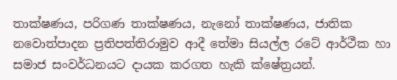තාක්ෂණය, පරිගණ තාක්ෂණය, නැනෝ තාක්ෂණය, ජාතික නවොත්පාදන ප්‍රතිපත්තිරාමුව ආදී තේමා සියල්ල රටේ ආර්ථීක හා සමාජ සංවර්ධනයට දායක කරගත හැකි ක්ෂේත්‍රයන්.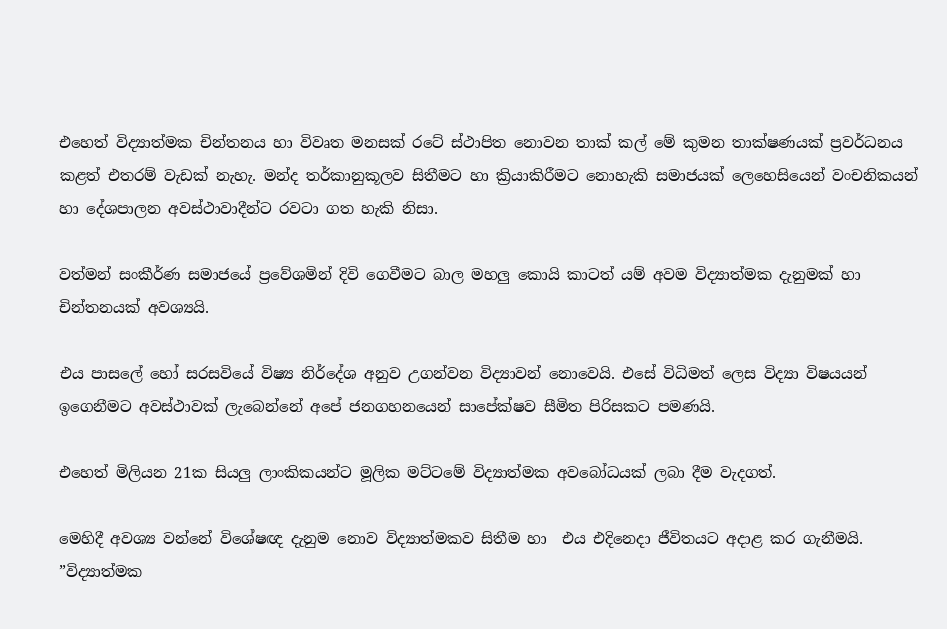එහෙත් විද්‍යාත්මක චින්තනය හා විවෘත මනසක් රටේ ස්ථාපිත නොවන තාක් කල් මේ කුමන තාක්ෂණයක් ප්‍රවර්ධනය කළත් එතරම් වැඩක් නැහැ. මන්ද තර්කානුකූලව සිතීමට හා ක්‍රියාකිරීමට නොහැකි සමාජයක් ලෙහෙසියෙන් වංචනිකයන් හා දේශපාලන අවස්ථාවාදීන්ට රවටා ගත හැකි නිසා.

වත්මන් සංකීර්ණ සමාජයේ ප්‍රවේශමින් දිවි ගෙවීමට බාල මහලු කොයි කාටත් යම් අවම විද්‍යාත්මක දැනුමක් හා චින්තනයක් අවශ්‍යයි.

එය පාසලේ හෝ සරසවියේ විෂ්‍ය නිර්දේශ අනුව උගන්වන විද්‍යාවන් නොවෙයි. එසේ විධිමත් ලෙස විද්‍යා විෂයයන් ඉගෙනීමට අවස්ථාවක් ලැබෙන්නේ අපේ ජනගහනයෙන් සාපේක්ෂව සීමිත පිරිසකට පමණයි.

එහෙත් මිලියන 21ක සියලු ලාංකිකයන්ට මූලික මට්ටමේ විද්‍යාත්මක අවබෝධයක් ලබා දීම වැදගත්.

මෙහිදී අවශ්‍ය වන්නේ විශේෂඥ දැනුම නොව විද්‍යාත්මකව සිතීම හා  එය එදිනෙදා ජීවිතයට අදාළ කර ගැනීමයි. ”විද්‍යාත්මක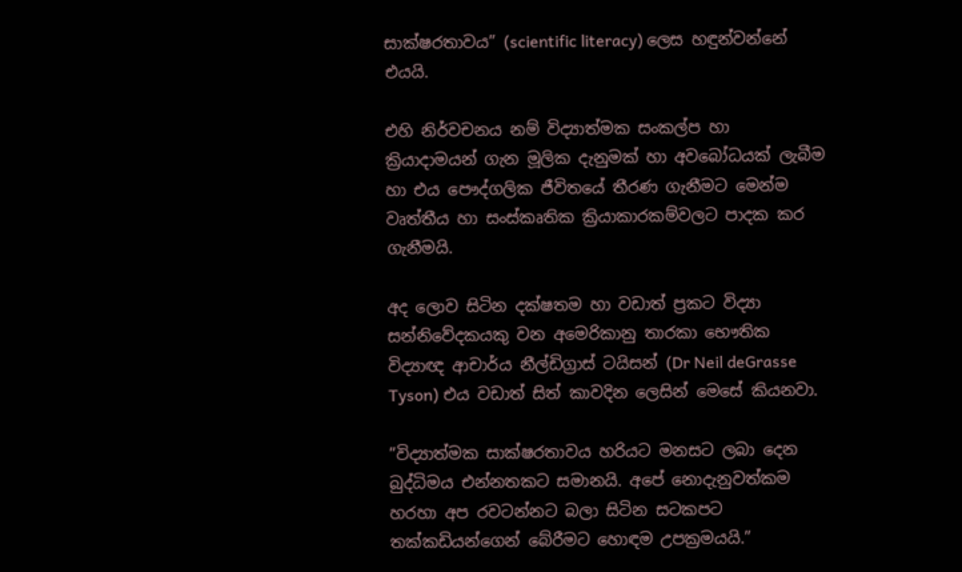සාක්ෂරතාවය” (scientific literacy) ලෙස හඳුන්වන්නේ එයයි.

එහි නිර්වචනය නම් විද්‍යාත්මක සංකල්ප හා ක්‍රියාදාමයන් ගැන මූලික දැනුමක් හා අවබෝධයක් ලැබීම හා එය පෞද්ගලික ජීවිතයේ තීරණ ගැනීමට මෙන්ම වෘත්තීය හා සංස්කෘතික ක්‍රියාකාරකම්වලට පාදක කර ගැනීමයි.

අද ලොව සිටින දක්ෂතම හා වඩාත් ප්‍රකට විද්‍යා සන්නිවේදකයකු වන අමෙරිකානු තාරකා භෞතික විද්‍යාඥ ආචාර්ය නීල්ඩිග්‍රාස් ටයිසන් (Dr Neil deGrasse Tyson) එය වඩාත් සිත් කාවදින ලෙසින් මෙසේ කියනවා.

”විද්‍යාත්මක සාක්ෂරතාවය හරියට මනසට ලබා දෙන බුද්ධිමය එන්නතකට සමානයි. අපේ නොදැනුවත්කම හරහා අප රවටන්නට බලා සිටින සටකපට තක්කඩියන්ගෙන් බේරීමට හොඳම උපක්‍රමයයි.”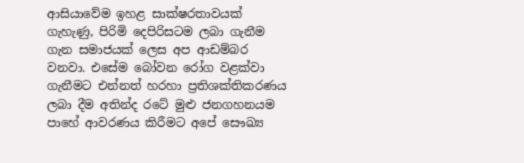ආසියාවේම ඉහළ සාක්ෂරතාවයක් ගැහැණු, පිරිමි දෙපිරිසටම ලබා ගැනීම ගැන සමාජයක් ලෙස අප ආඩම්බර වනවා. එසේම බෝවන රෝග වළක්වා ගැනීමට එන්නත් හරහා ප්‍රතිශක්තිකරණය ලබා දීම අතින්ද රටේ මුළු ජනගහනයම පාහේ ආවරණය කිරීමට අපේ සෞඛ්‍ය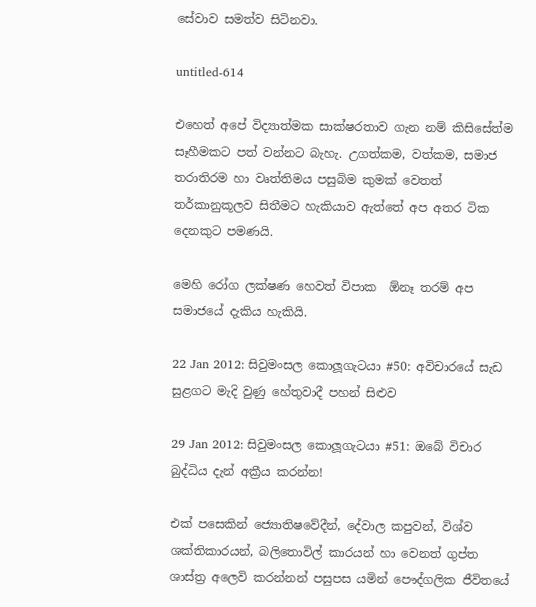සේවාව සමත්ව සිටිනවා.

untitled-614

එහෙත් අපේ විද්‍යාත්මක සාක්ෂරතාව ගැන නම් කිසිසේත්ම සෑහීමකට පත් වන්නට බැහැ. උගත්කම, වත්කම, සමාජ තරාතිරම හා වෘත්තිමය පසුබිම කුමක් වෙතත් තර්කානුකූලව සිතීමට හැකියාව ඇත්තේ අප අතර ටික දෙනකුට පමණයි.

මෙහි රෝග ලක්ෂණ හෙවත් විපාක  ඕනෑ තරම් අප සමාජයේ දැකිය හැකියි.

22 Jan 2012: සිවුමංසල කොලූගැටයා #50: අවිචාරයේ සැඩ සුළගට මැදි වුණු හේතුවාදී පහන් සිළුව

29 Jan 2012: සිවුමංසල කොලූගැටයා #51: ඔබේ විචාර බුද්ධිය දැන් අක්‍රීය කරන්න!

එක් පසෙකින් ජ්‍යොතිෂවේදීන්, දේවාල කපුවන්, විශ්ව ශක්තිකාරයන්, බලිතොවිල් කාරයන් හා වෙනත් ගුප්ත ශාස්ත්‍ර අලෙවි කරන්නන් පසුපස යමින් පෞද්ගලික ජීවිතයේ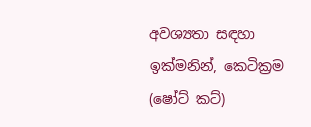අවශ්‍යතා සඳහා ඉක්මනින්, කෙටික්‍රම (ෂෝට් කට්)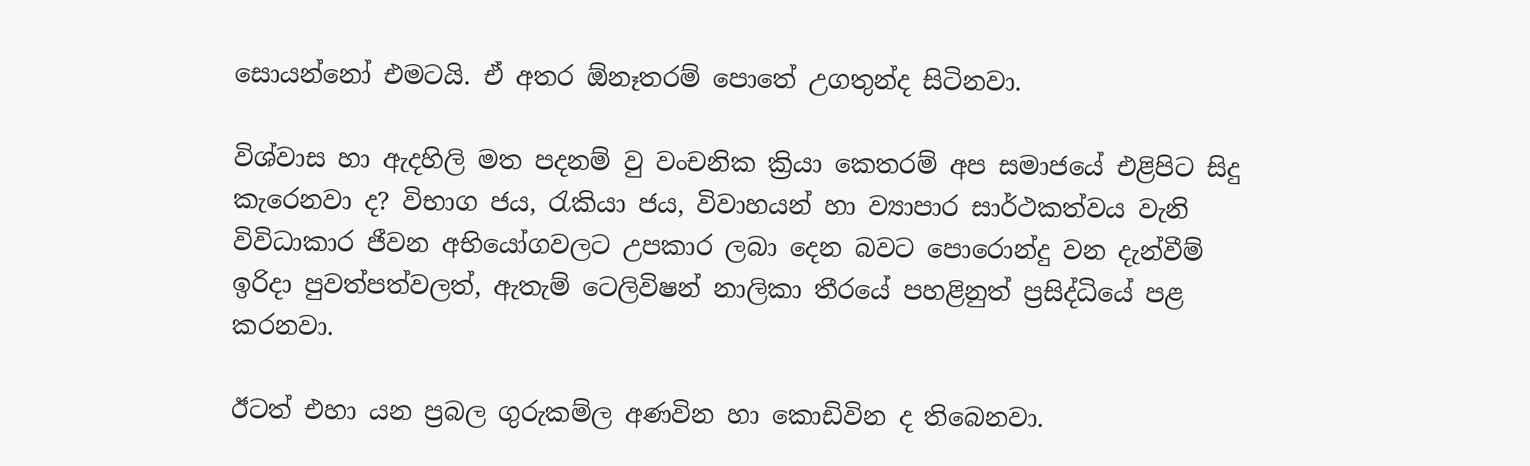සොයන්නෝ එමටයි. ඒ අතර ඕනෑතරම් පොතේ උගතුන්ද සිටිනවා.

විශ්වාස හා ඇදහිලි මත පදනම් වු වංචනික ක්‍රියා කෙතරම් අප සමාජයේ එළිපිට සිදු කැරෙනවා ද? විභාග ජය, රැකියා ජය, විවාහයන් හා ව්‍යාපාර සාර්ථකත්වය වැනි විවිධාකාර ජීවන අභියෝගවලට උපකාර ලබා දෙන බවට පොරොන්දු වන දැන්වීම් ඉරිදා පුවත්පත්වලත්, ඇතැම් ටෙලිවිෂන් නාලිකා තීරයේ පහළිනුත් ප්‍රසිද්ධියේ පළ කරනවා.

ඊටත් එහා යන ප්‍රබල ගුරුකම්ල අණවින හා කොඩිවින ද තිබෙනවා.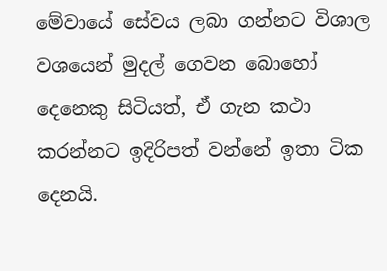මේවායේ සේවය ලබා ගන්නට විශාල වශයෙන් මුදල් ගෙවන බොහෝ දෙනෙකු සිටියත්, ඒ ගැන කථා කරන්නට ඉදිරිපත් වන්නේ ඉතා ටික දෙනයි.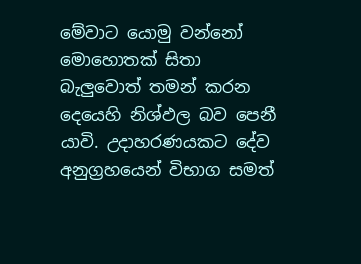මේවාට යොමු වන්නෝ මොහොතක් සිතා බැලුවොත් තමන් කරන දෙයෙහි නිශ්ඵල බව පෙනී යාවි. උදාහරණයකට දේව අනුග්‍රහයෙන් විභාග සමත්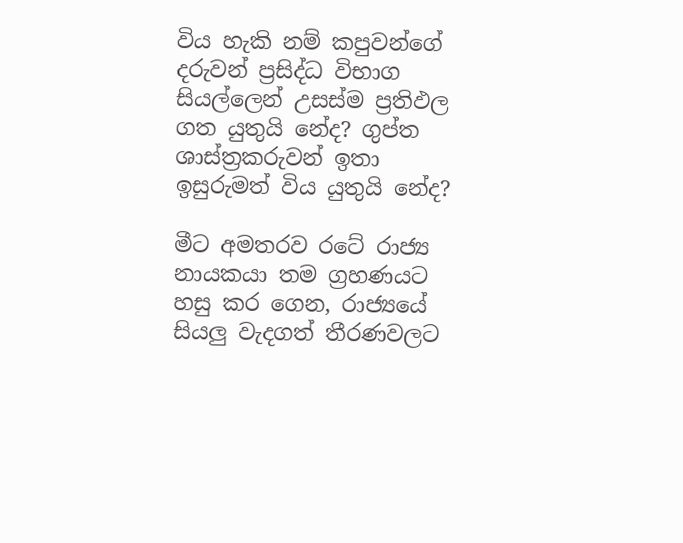විය හැකි නම් කපුවන්ගේ දරුවන් ප්‍රසිද්ධ විභාග සියල්ලෙන් උසස්ම ප්‍රතිඵල ගත යුතුයි නේද? ගුප්ත ශාස්ත්‍රකරුවන් ඉතා ඉසුරුමත් විය යුතුයි නේද?

මීට අමතරව රටේ රාජ්‍ය නායකයා තම ග්‍රහණයට හසු කර ගෙන, රාජ්‍යයේ සියලු වැදගත් තීරණවලට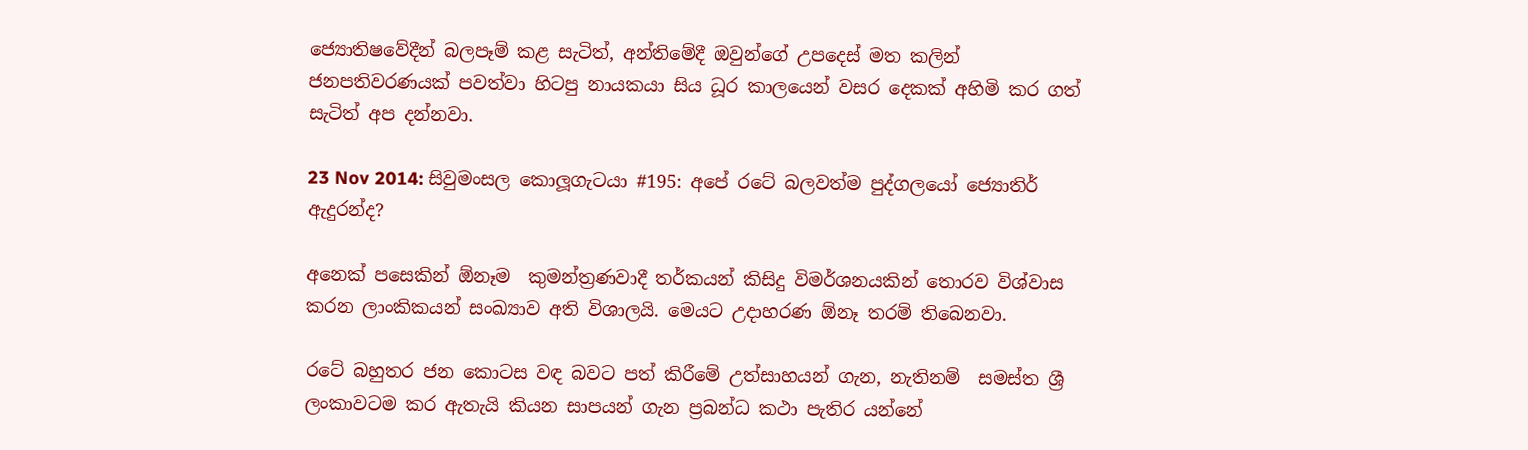ජ්‍යොතිෂවේදීන් බලපෑම් කළ සැටිත්, අන්තිමේදී ඔවුන්ගේ උපදෙස් මත කලින් ජනපතිවරණයක් පවත්වා හිටපු නායකයා සිය ධූර කාලයෙන් වසර දෙකක් අහිමි කර ගත් සැටිත් අප දන්නවා.

23 Nov 2014: සිවුමංසල කොලූගැටයා #195: අපේ රටේ බලවත්ම පුද්ගලයෝ ජ්‍යොතිර් ඇදුරන්ද?

අනෙක් පසෙකින් ඕනෑම  කුමන්ත්‍රණවාදී තර්කයන් කිසිදු විමර්ශනයකින් තොරව විශ්වාස කරන ලාංකිකයන් සංඛ්‍යාව අති විශාලයි. මෙයට උදාහරණ ඕනෑ තරම් තිබෙනවා.

රටේ බහුතර ජන කොටස වඳ බවට පත් කිරීමේ උත්සාහයන් ගැන, නැතිනම්  සමස්ත ශ්‍රී ලංකාවටම කර ඇතැයි කියන සාපයන් ගැන ප්‍රබන්ධ කථා පැතිර යන්නේ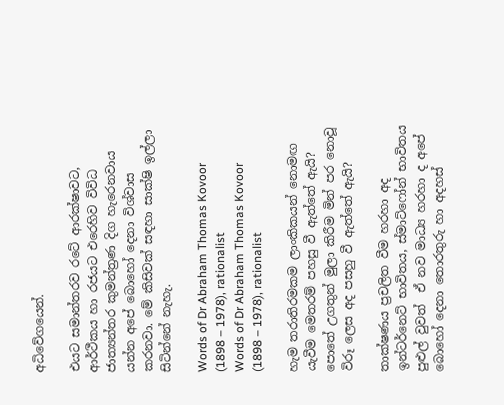අධිවේගයෙන්.

එයට සමාන්තරව රටේ ආරක්ෂාවට, ආර්ථීකය හා රජයට එරෙහිව විවිධ ජාත්‍යන්තර කුමන්ත්‍රණ දිග හැරෙනවාය යන්න අපේ බොහෝ දෙනා විශ්වාස කරනවා. මේ කිසිවක් සඳහා සාක්ෂි ඉල්ලා සිටින්නේ නැහැ.

Words of Dr Abraham Thomas Kovoor (1898 – 1978), rationalist
Words of Dr Abraham Thomas Kovoor (1898 – 1978), rationalist

හැම තරාතිරමකම ලාංකිකයන් නොමඟ යැවීම මෙතරම් පහසු වී ඇත්තේ ඇයි? පොතේ උගතුන් මුලා කිරීම මින් පර නොවූ විරූ ලෙස අද පසහු වී ඇත්තේ ඇයි?

තාක්ෂණය ප්‍රචලිත වීම හරහා අද ඉන්ටර්නෙට් භාවිතය, ස්මාට්ෆෝන් භාවිතය පුළුල් වුවත්  ඒ නව මාධ්‍ය හරහා ද අපේ බොහෝ දෙනා තොරතුරු හා අදහස්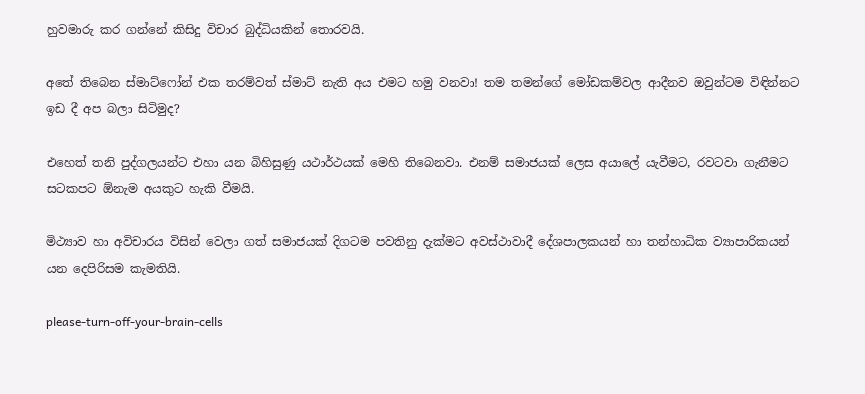හුවමාරු කර ගන්නේ කිසිදු විචාර බුද්ධියකින් තොරවයි.

අතේ තිබෙන ස්මාට්ෆෝන් එක තරම්වත් ස්මාට් නැති අය එමට හමු වනවා! තම තමන්ගේ මෝඩකම්වල ආදීනව ඔවුන්ටම විඳින්නට ඉඩ දී අප බලා සිටිමුද?

එහෙත් තනි පුද්ගලයන්ට එහා යන බිහිසුණු යථාර්ථයක් මෙහි තිබෙනවා. එනම් සමාජයක් ලෙස අයාලේ යැවීමට, රවටවා ගැනීමට සටකපට ඕනැම අයකුට හැකි වීමයි.

මිථ්‍යාව හා අවිචාරය විසින් වෙලා ගත් සමාජයක් දිගටම පවතිනු දැක්මට අවස්ථාවාදී දේශපාලකයන් හා තන්හාධික ව්‍යාපාරිකයන් යන දෙපිරිසම කැමතියි.

please-turn-off-your-brain-cells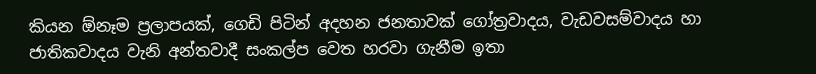කියන ඕනෑම ප්‍රලාපයක්, ගෙඩි පිටින් අදහන ජනතාවක් ගෝත්‍රවාදය, වැඩවසම්වාදය හා ජාතිකවාදය වැනි අන්තවාදී සංකල්ප වෙත හරවා ගැනීම ඉතා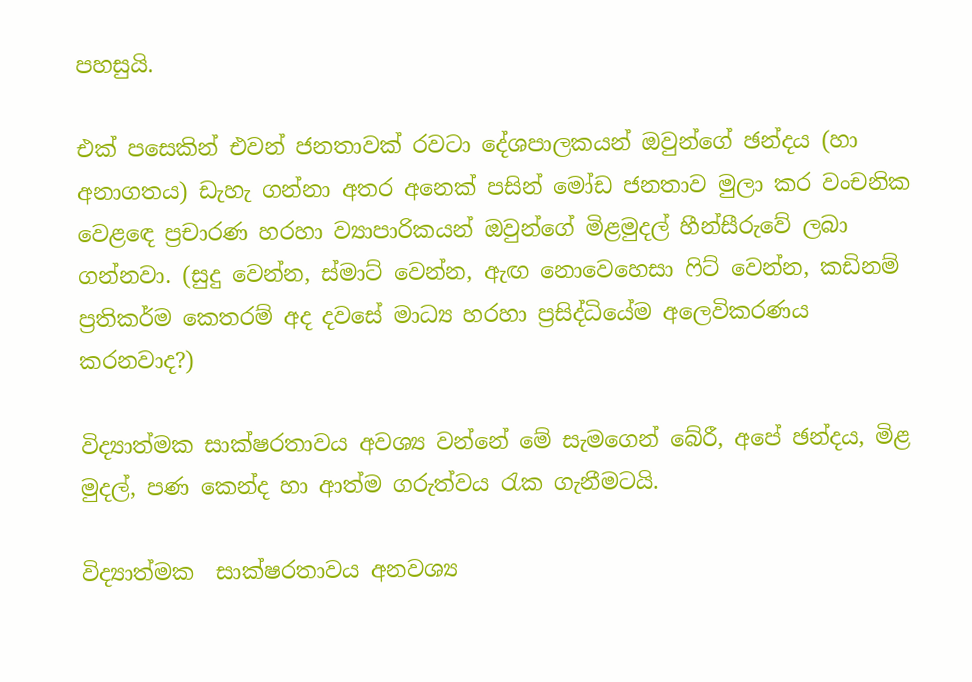පහසුයි.

එක් පසෙකින් එවන් ජනතාවක් රවටා දේශපාලකයන් ඔවුන්ගේ ඡන්දය (හා අනාගතය) ඩැහැ ගන්නා අතර අනෙක් පසින් මෝඩ ජනතාව මුලා කර වංචනික වෙළඳෙ ප්‍රචාරණ හරහා ව්‍යාපාරිකයන් ඔවුන්ගේ මිළමුදල් හීන්සීරුවේ ලබා ගන්නවා. (සුදු වෙන්න, ස්මාට් වෙන්න, ඇඟ නොවෙහෙසා ෆිට් වෙන්න, කඩිනම් ප්‍රතිකර්ම කෙතරම් අද දවසේ මාධ්‍ය හරහා ප්‍රසිද්ධියේම අලෙවිකරණය කරනවාද?)

විද්‍යාත්මක සාක්ෂරතාවය අවශ්‍ය වන්නේ මේ සැමගෙන් බේරී, අපේ ඡන්දය, මිළ මුදල්, පණ කෙන්ද හා ආත්ම ගරුත්වය රැක ගැනීමටයි.

විද්‍යාත්මක  සාක්ෂරතාවය අනවශ්‍ය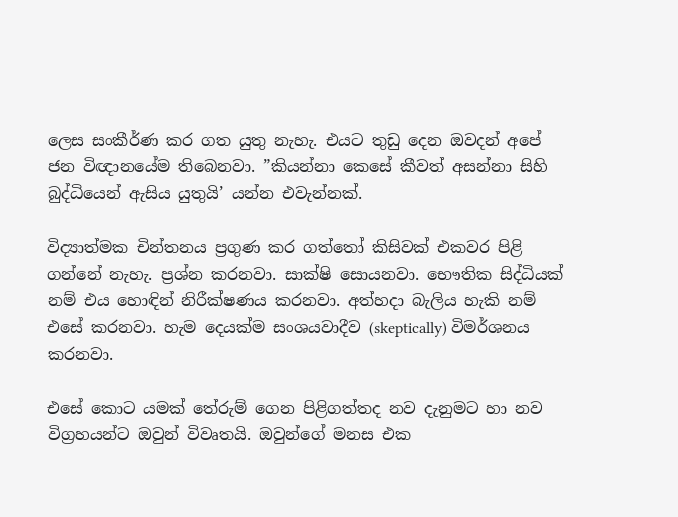ලෙස සංකීර්ණ කර ගත යුතු නැහැ. එයට තුඩු දෙන ඔවදන් අපේ ජන විඥානයේම තිබෙනවා. ”කියන්නා කෙසේ කීවත් අසන්නා සිහි බුද්ධියෙන් ඇසිය යුතුයි’ යන්න එවැන්නක්.

විද්‍යාත්මක චින්තනය ප්‍රගුණ කර ගත්තෝ කිසිවක් එකවර පිළි ගන්නේ නැහැ. ප්‍රශ්න කරනවා. සාක්ෂි සොයනවා. භෞතික සිද්ධියක් නම් එය හොඳින් නිරීක්ෂණය කරනවා. අත්හදා බැලිය හැකි නම් එසේ කරනවා. හැම දෙයක්ම සංශයවාදීව (skeptically) විමර්ශනය කරනවා.

එසේ කොට යමක් තේරුම් ගෙන පිළිගත්තද නව දැනුමට හා නව විග්‍රහයන්ට ඔවුන් විවෘතයි. ඔවුන්ගේ මනස එක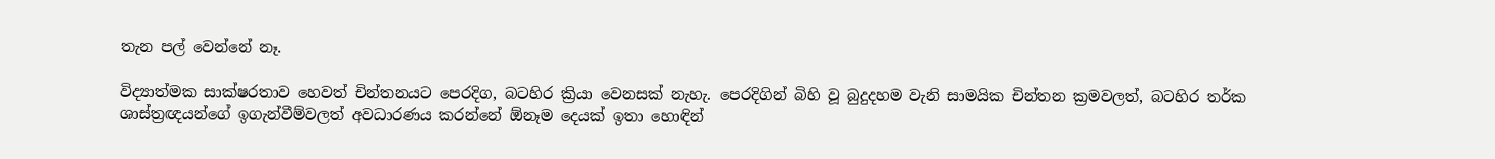තැන පල් වෙන්නේ නෑ.

විද්‍යාත්මක සාක්ෂරතාව හෙවත් චින්තනයට පෙරදිග, බටහිර ක්‍රියා වෙනසක් නැහැ. පෙරදිගින් බිහි වූ බුදුදහම වැනි සාමයික චින්තන ක්‍රමවලත්, බටහිර තර්ක ශාස්ත්‍රඥයන්ගේ ඉගැන්වීම්වලත් අවධාරණය කරන්නේ ඕනෑම දෙයක් ඉතා හොඳින්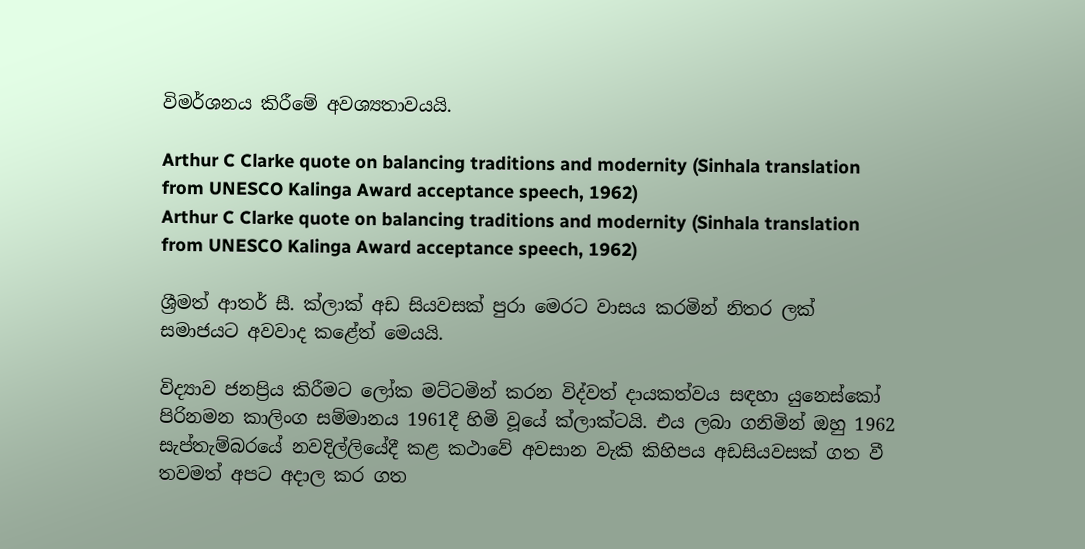විමර්ශනය කිරීමේ අවශ්‍යතාවයයි.

Arthur C Clarke quote on balancing traditions and modernity (Sinhala translation from UNESCO Kalinga Award acceptance speech, 1962)
Arthur C Clarke quote on balancing traditions and modernity (Sinhala translation from UNESCO Kalinga Award acceptance speech, 1962)

ශ්‍රීමත් ආතර් සී. ක්ලාක් අඩ සියවසක් පුරා මෙරට වාසය කරමින් නිතර ලක් සමාජයට අවවාද කළේත් මෙයයි.

විද්‍යාව ජනප්‍රිය කිරීමට ලෝක මට්ටමින් කරන විද්වත් දායකත්වය සඳහා යුනෙස්කෝ පිරිනමන කාලිංග සම්මානය 1961දී හිමි වූයේ ක්ලාක්ටයි. එය ලබා ගනිමින් ඔහු 1962 සැප්තැම්බරයේ නවදිල්ලියේදී කළ කථාවේ අවසාන වැකි කිහිපය අඩසියවසක් ගත වී තවමත් අපට අදාල කර ගත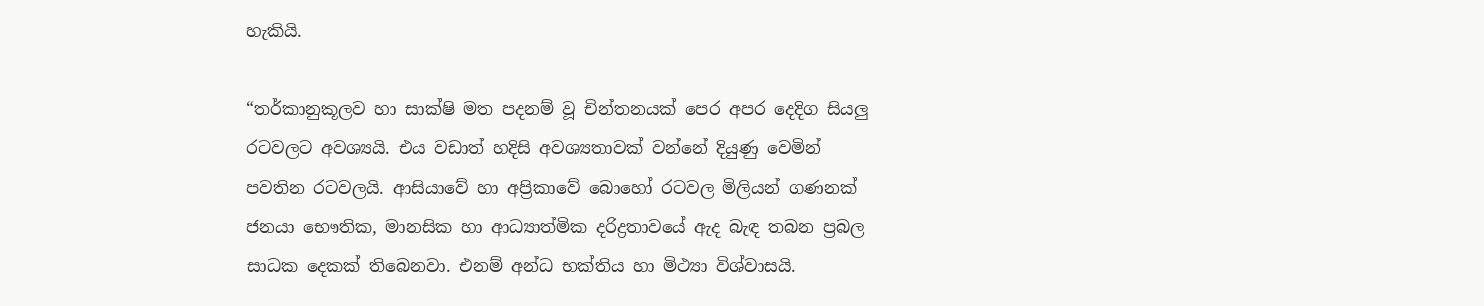හැකියි.

“තර්කානුකූලව හා සාක්ෂි මත පදනම් වූ චින්තනයක් පෙර අපර දෙදිග සියලු රටවලට අවශ්‍යයි. එය වඩාත් හදිසි අවශ්‍යතාවක් වන්නේ දියුණු වෙමින් පවතින රටවලයි. ආසියාවේ හා අප්‍රිකාවේ බොහෝ රටවල මිලියන් ගණනක් ජනයා භෞතික, මානසික හා ආධ්‍යාත්මික දරිද්‍රතාවයේ ඇද බැඳ තබන ප්‍රබල සාධක දෙකක් තිබෙනවා. එනම් අන්ධ භක්තිය හා මිථ්‍යා විශ්වාසයි.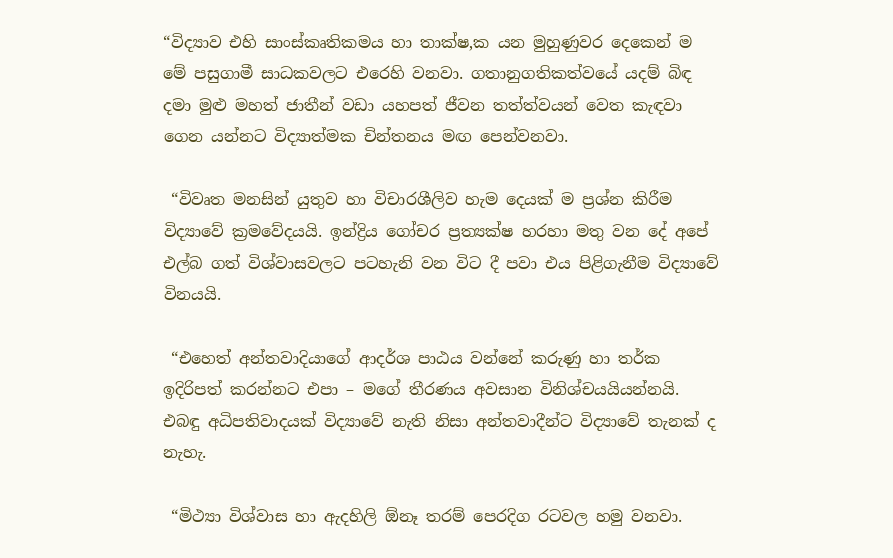“විද්‍යාව එහි සාංස්කෘතිකමය හා තාක්ෂ‚ක යන මුහුණුවර දෙකෙන් ම මේ පසුගාමී සාධකවලට එරෙහි වනවා. ගතානුගතිකත්වයේ යදම් බිඳ දමා මුළු මහත් ජාතීන් වඩා යහපත් ජීවන තත්ත්වයන් වෙත කැඳවා ගෙන යන්නට විද්‍යාත්මක චින්තනය මඟ පෙන්වනවා.

 “විවෘත මනසින් යුතුව හා විචාරශීලිව හැම දෙයක් ම ප්‍රශ්න කිරීම විද්‍යාවේ ක්‍රමවේදයයි. ඉන්ද්‍රිය ගෝචර ප්‍රත්‍යක්ෂ හරහා මතු වන දේ අපේ එල්බ ගත් විශ්වාසවලට පටහැනි වන විට දී පවා එය පිළිගැනීම විද්‍යාවේ විනයයි.

 “එහෙත් අන්තවාදියාගේ ආදර්ශ පාඨය වන්නේ කරුණු හා තර්ක ඉදිරිපත් කරන්නට එපා – මගේ තීරණය අවසාන විනිශ්චයයියන්නයි. එබඳු අධිපතිවාදයක් විද්‍යාවේ නැති නිසා අන්තවාදීන්ට විද්‍යාවේ තැනක් ද නැහැ.

 “මිථ්‍යා විශ්වාස හා ඇදහිලි ඕනෑ තරම් පෙරදිග රටවල හමු වනවා.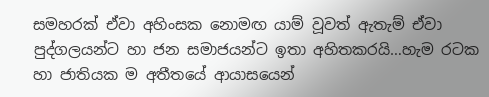සමහරක් ඒවා අහිංසක නොමඟ යාම් වූවත් ඇතැම් ඒවා පුද්ගලයන්ට හා ජන සමාජයන්ට ඉතා අහිතකරයි…හැම රටක හා ජාතියක ම අතීතයේ ආයාසයෙන්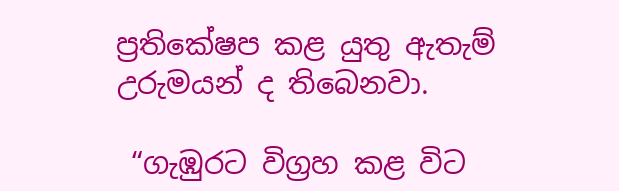ප්‍රතිකේෂප කළ යුතු ඇතැම් උරුමයන් ද තිබෙනවා.

 “ගැඹුරට විග්‍රහ කළ විට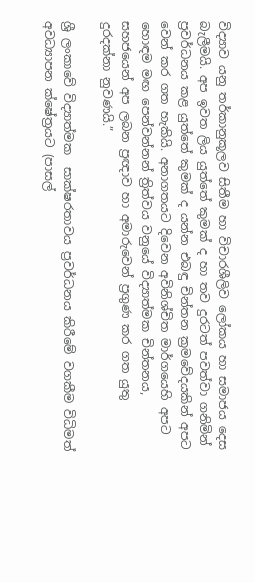විද්‍යාව යනු තර්කානුකූලව සිතීම හා විචාරශීලිව ලෝකය හා සමාජය දෙස බැලීමයි. අප ඉවත ලිය යුත්තේ කුමක් ද හා තව දුරටත් පවත්වා ගනිමින් ප්‍රවර්ධනය කළ යුත්තේ කුමක් ද යන්න එබඳු චින්තන ක්‍රමවේදයකින් අපට වෙන් කර ගත හැකියි. අනාගතයට දිවෙන අවිනිශ්චිත මාර්ගයෙහි අපට හොඳම මඟ පෙන්වන්නන් ත්‍රිත්වය වනුයේ විද්‍යාත්මක චින්තනය, සහජයෙන් අප ලබන ප්‍රඥාව හා අමාරුවෙන් ප්‍රගුණ කර ගත යුතු දුරදක්නා නුවණයි.”

ශ්‍රී ලංකාවේ විද්‍යාත්මක  සාක්ෂරතාවය ප්‍රවර්ධනය කිරීමේ වගකීම විධිමත් අවධ්‍යාපන ක්ෂේත්‍රයට (පාසල්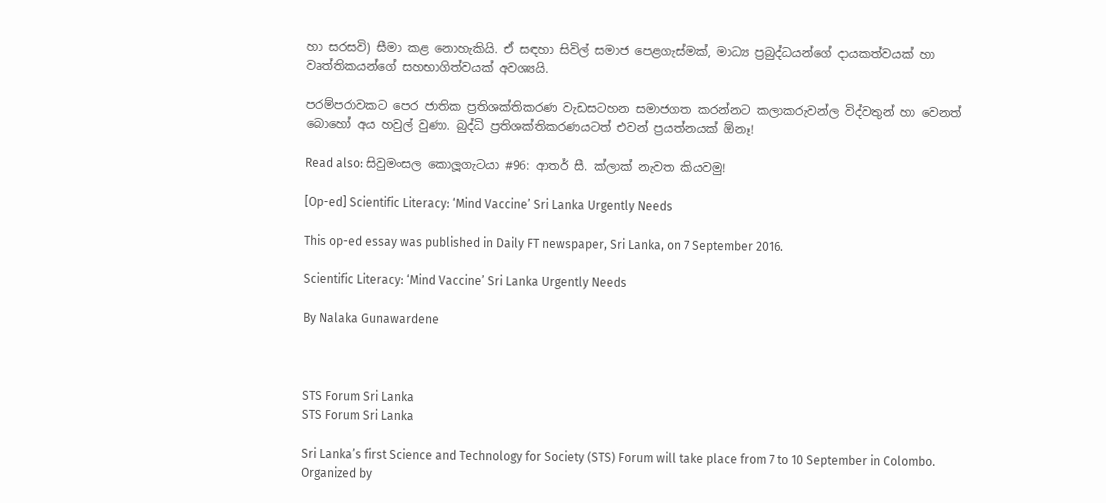හා සරසවි) සීමා කළ නොහැකියි. ඒ සඳහා සිවිල් සමාජ පෙළගැස්මක්, මාධ්‍ය ප්‍රබුද්ධයන්ගේ දායකත්වයක් හා වෘත්තිකයන්ගේ සහභාගිත්වයක් අවශ්‍යයි.

පරම්පරාවකට පෙර ජාතික ප්‍රතිශක්තිකරණ වැඩසටහන සමාජගත කරන්නට කලාකරුවන්ල විද්වතුන් හා වෙනත් බොහෝ අය හවුල් වුණා. බුද්ධි ප්‍රතිශක්තිකරණයටත් එවන් ප්‍රයත්නයක් ඕනෑ!

Read also: සිවුමංසල කොලූගැටයා #96: ආතර් සී. ක්ලාක් නැවත කියවමු!

[Op-ed] Scientific Literacy: ‘Mind Vaccine’ Sri Lanka Urgently Needs

This op-ed essay was published in Daily FT newspaper, Sri Lanka, on 7 September 2016.

Scientific Literacy: ‘Mind Vaccine’ Sri Lanka Urgently Needs

By Nalaka Gunawardene



STS Forum Sri Lanka
STS Forum Sri Lanka

Sri Lanka’s first Science and Technology for Society (STS) Forum will take place from 7 to 10 September in Colombo. Organized by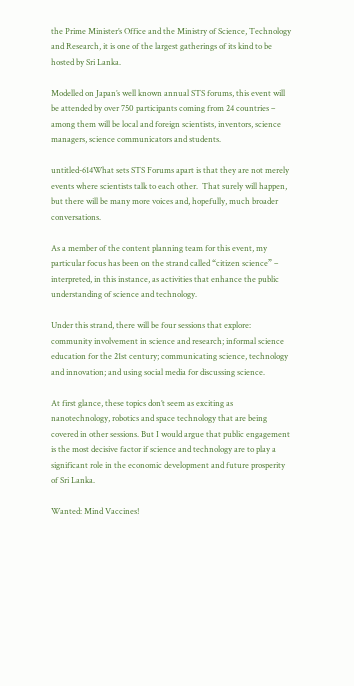the Prime Minister’s Office and the Ministry of Science, Technology and Research, it is one of the largest gatherings of its kind to be hosted by Sri Lanka.

Modelled on Japan’s well known annual STS forums, this event will be attended by over 750 participants coming from 24 countries – among them will be local and foreign scientists, inventors, science managers, science communicators and students.

untitled-614What sets STS Forums apart is that they are not merely events where scientists talk to each other.  That surely will happen, but there will be many more voices and, hopefully, much broader conversations.

As a member of the content planning team for this event, my particular focus has been on the strand called “citizen science” – interpreted, in this instance, as activities that enhance the public understanding of science and technology.

Under this strand, there will be four sessions that explore: community involvement in science and research; informal science education for the 21st century; communicating science, technology and innovation; and using social media for discussing science.

At first glance, these topics don’t seem as exciting as nanotechnology, robotics and space technology that are being covered in other sessions. But I would argue that public engagement is the most decisive factor if science and technology are to play a significant role in the economic development and future prosperity of Sri Lanka.

Wanted: Mind Vaccines!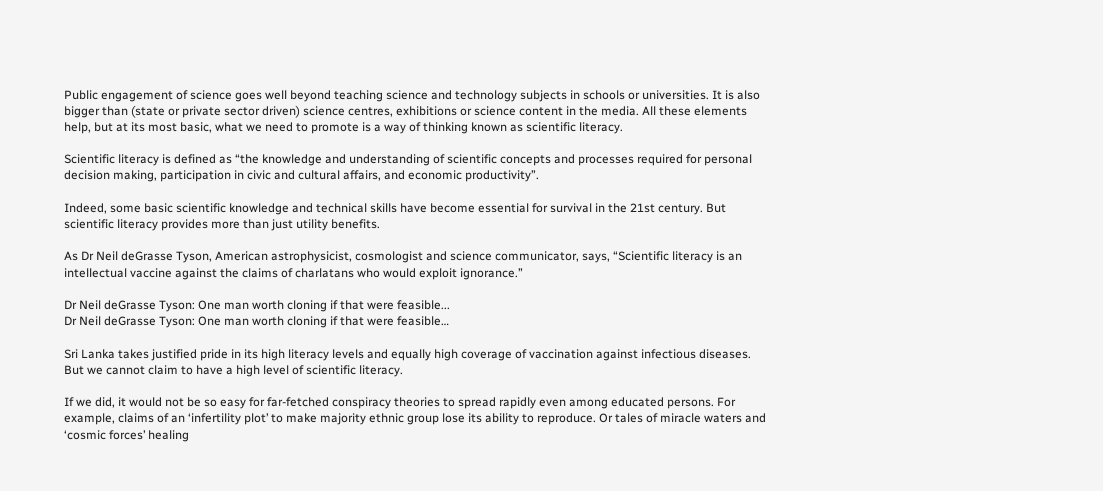Public engagement of science goes well beyond teaching science and technology subjects in schools or universities. It is also bigger than (state or private sector driven) science centres, exhibitions or science content in the media. All these elements help, but at its most basic, what we need to promote is a way of thinking known as scientific literacy.

Scientific literacy is defined as “the knowledge and understanding of scientific concepts and processes required for personal decision making, participation in civic and cultural affairs, and economic productivity”.

Indeed, some basic scientific knowledge and technical skills have become essential for survival in the 21st century. But scientific literacy provides more than just utility benefits.

As Dr Neil deGrasse Tyson, American astrophysicist, cosmologist and science communicator, says, “Scientific literacy is an intellectual vaccine against the claims of charlatans who would exploit ignorance.”

Dr Neil deGrasse Tyson: One man worth cloning if that were feasible...
Dr Neil deGrasse Tyson: One man worth cloning if that were feasible…

Sri Lanka takes justified pride in its high literacy levels and equally high coverage of vaccination against infectious diseases. But we cannot claim to have a high level of scientific literacy.

If we did, it would not be so easy for far-fetched conspiracy theories to spread rapidly even among educated persons. For example, claims of an ‘infertility plot’ to make majority ethnic group lose its ability to reproduce. Or tales of miracle waters and ‘cosmic forces’ healing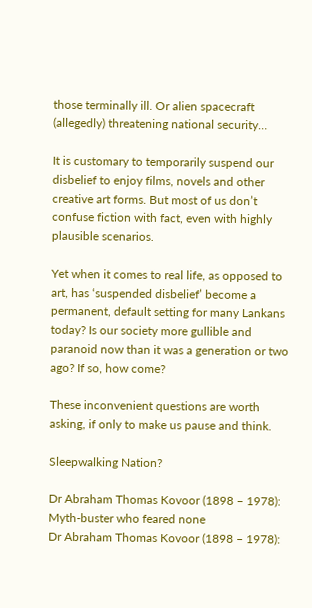those terminally ill. Or alien spacecraft (allegedly) threatening national security…

It is customary to temporarily suspend our disbelief to enjoy films, novels and other creative art forms. But most of us don’t confuse fiction with fact, even with highly plausible scenarios.

Yet when it comes to real life, as opposed to art, has ‘suspended disbelief’ become a permanent, default setting for many Lankans today? Is our society more gullible and paranoid now than it was a generation or two ago? If so, how come?

These inconvenient questions are worth asking, if only to make us pause and think.

Sleepwalking Nation?

Dr Abraham Thomas Kovoor (1898 – 1978): Myth-buster who feared none
Dr Abraham Thomas Kovoor (1898 – 1978):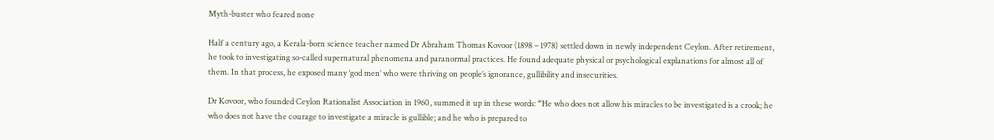Myth-buster who feared none

Half a century ago, a Kerala-born science teacher named Dr Abraham Thomas Kovoor (1898 – 1978) settled down in newly independent Ceylon. After retirement, he took to investigating so-called supernatural phenomena and paranormal practices. He found adequate physical or psychological explanations for almost all of them. In that process, he exposed many ‘god men’ who were thriving on people’s ignorance, gullibility and insecurities.

Dr Kovoor, who founded Ceylon Rationalist Association in 1960, summed it up in these words: “He who does not allow his miracles to be investigated is a crook; he who does not have the courage to investigate a miracle is gullible; and he who is prepared to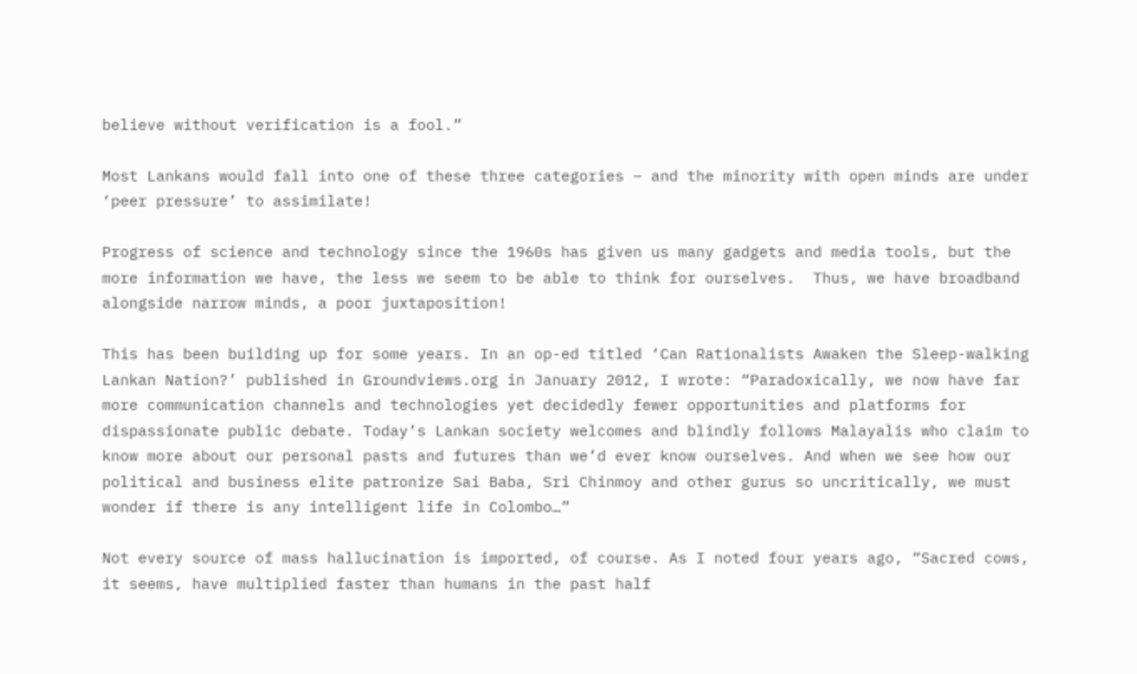believe without verification is a fool.”

Most Lankans would fall into one of these three categories – and the minority with open minds are under ‘peer pressure’ to assimilate!

Progress of science and technology since the 1960s has given us many gadgets and media tools, but the more information we have, the less we seem to be able to think for ourselves.  Thus, we have broadband alongside narrow minds, a poor juxtaposition!

This has been building up for some years. In an op-ed titled ‘Can Rationalists Awaken the Sleep-walking Lankan Nation?’ published in Groundviews.org in January 2012, I wrote: “Paradoxically, we now have far more communication channels and technologies yet decidedly fewer opportunities and platforms for dispassionate public debate. Today’s Lankan society welcomes and blindly follows Malayalis who claim to know more about our personal pasts and futures than we’d ever know ourselves. And when we see how our political and business elite patronize Sai Baba, Sri Chinmoy and other gurus so uncritically, we must wonder if there is any intelligent life in Colombo…”

Not every source of mass hallucination is imported, of course. As I noted four years ago, “Sacred cows, it seems, have multiplied faster than humans in the past half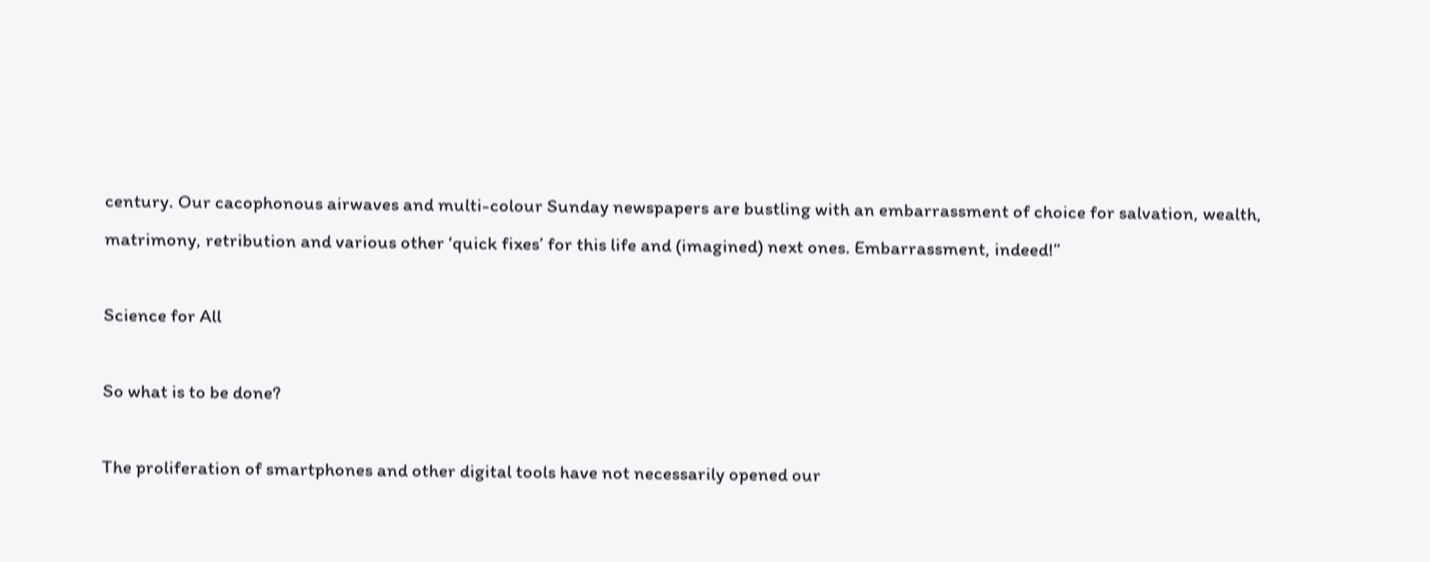century. Our cacophonous airwaves and multi-colour Sunday newspapers are bustling with an embarrassment of choice for salvation, wealth, matrimony, retribution and various other ‘quick fixes’ for this life and (imagined) next ones. Embarrassment, indeed!”

Science for All

So what is to be done?

The proliferation of smartphones and other digital tools have not necessarily opened our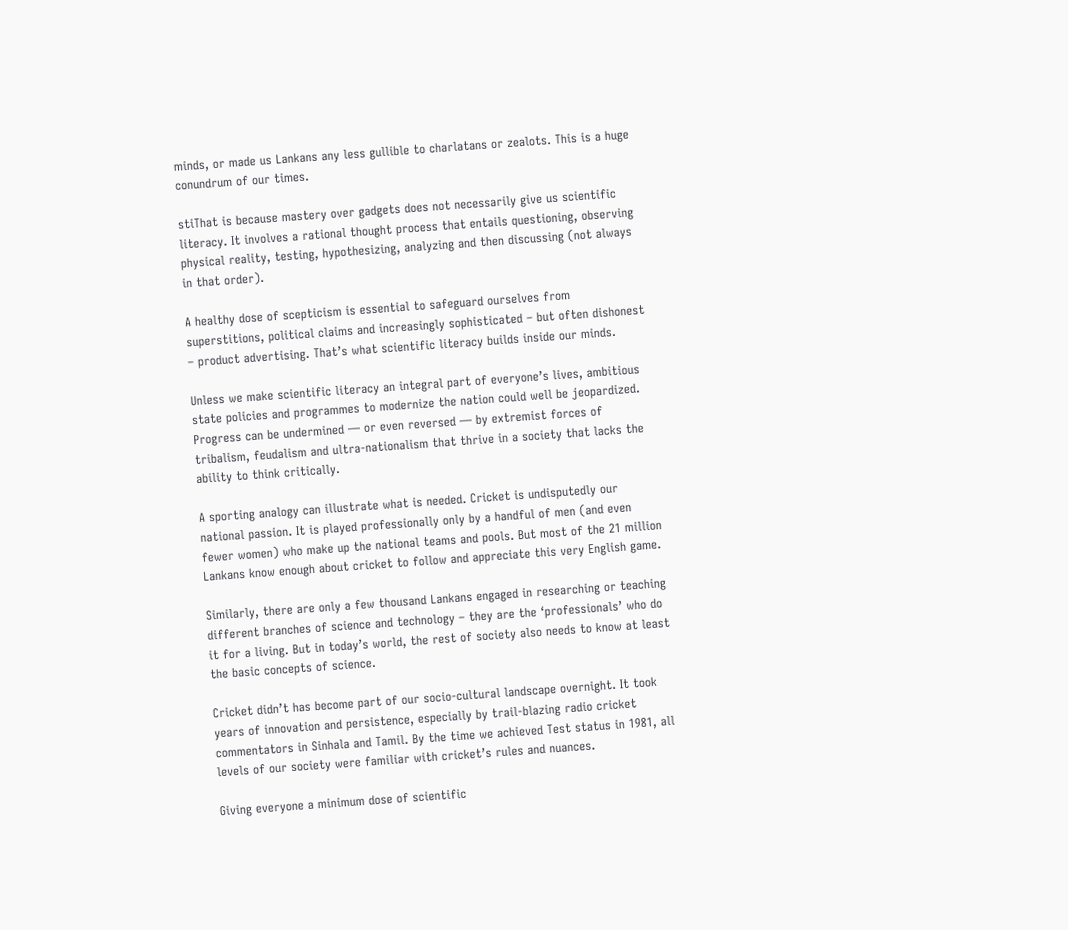minds, or made us Lankans any less gullible to charlatans or zealots. This is a huge conundrum of our times.

stiThat is because mastery over gadgets does not necessarily give us scientific literacy. It involves a rational thought process that entails questioning, observing physical reality, testing, hypothesizing, analyzing and then discussing (not always in that order).

A healthy dose of scepticism is essential to safeguard ourselves from superstitions, political claims and increasingly sophisticated – but often dishonest – product advertising. That’s what scientific literacy builds inside our minds.

Unless we make scientific literacy an integral part of everyone’s lives, ambitious state policies and programmes to modernize the nation could well be jeopardized. Progress can be undermined — or even reversed — by extremist forces of tribalism, feudalism and ultra-nationalism that thrive in a society that lacks the ability to think critically.

A sporting analogy can illustrate what is needed. Cricket is undisputedly our national passion. It is played professionally only by a handful of men (and even fewer women) who make up the national teams and pools. But most of the 21 million Lankans know enough about cricket to follow and appreciate this very English game.

Similarly, there are only a few thousand Lankans engaged in researching or teaching different branches of science and technology – they are the ‘professionals’ who do it for a living. But in today’s world, the rest of society also needs to know at least the basic concepts of science.

Cricket didn’t has become part of our socio-cultural landscape overnight. It took years of innovation and persistence, especially by trail-blazing radio cricket commentators in Sinhala and Tamil. By the time we achieved Test status in 1981, all levels of our society were familiar with cricket’s rules and nuances.

Giving everyone a minimum dose of scientific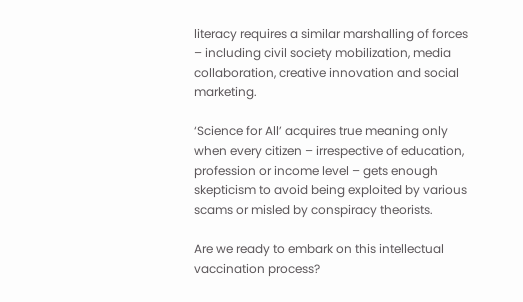literacy requires a similar marshalling of forces – including civil society mobilization, media collaboration, creative innovation and social marketing.

‘Science for All’ acquires true meaning only when every citizen – irrespective of education, profession or income level – gets enough skepticism to avoid being exploited by various scams or misled by conspiracy theorists.

Are we ready to embark on this intellectual vaccination process?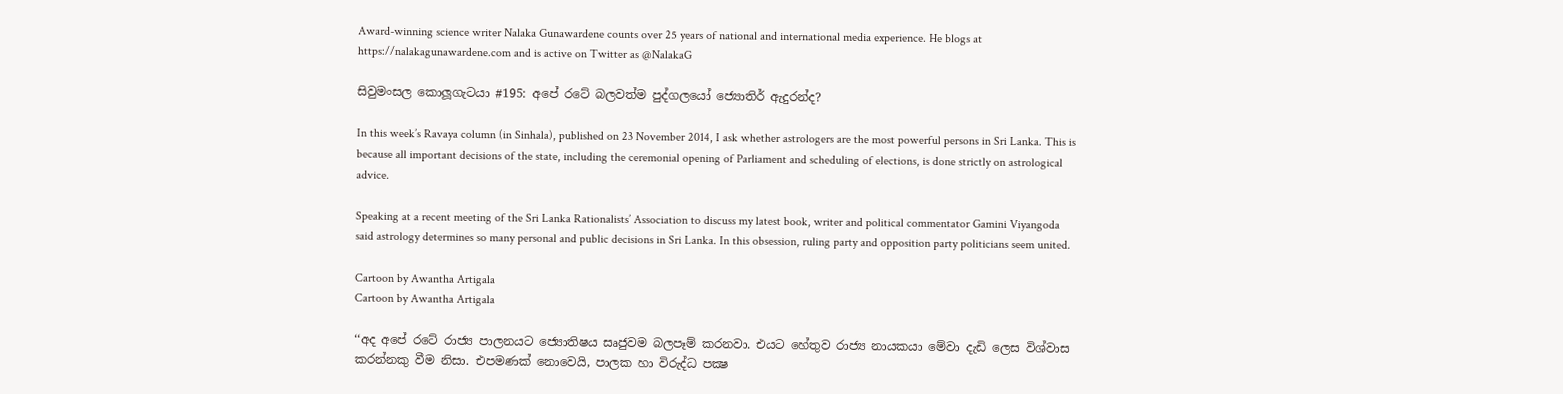Award-winning science writer Nalaka Gunawardene counts over 25 years of national and international media experience. He blogs at https://nalakagunawardene.com and is active on Twitter as @NalakaG

සිවුමංසල කොලූගැටයා #195: අපේ රටේ බලවත්ම පුද්ගලයෝ ජ්‍යොතිර් ඇදුරන්ද?

In this week’s Ravaya column (in Sinhala), published on 23 November 2014, I ask whether astrologers are the most powerful persons in Sri Lanka. This is because all important decisions of the state, including the ceremonial opening of Parliament and scheduling of elections, is done strictly on astrological advice.

Speaking at a recent meeting of the Sri Lanka Rationalists’ Association to discuss my latest book, writer and political commentator Gamini Viyangoda said astrology determines so many personal and public decisions in Sri Lanka. In this obsession, ruling party and opposition party politicians seem united.

Cartoon by Awantha Artigala
Cartoon by Awantha Artigala

‘‘අද අපේ රටේ රාජ්‍ය පාලනයට ජ්‍යොතිෂය සෘජුවම බලපෑම් කරනවා. එයට හේතුව රාජ්‍ය නායකයා මේවා දැඩි ලෙස විශ්වාස කරන්නකු වීම නිසා. එපමණක් නොවෙයි, පාලක හා විරුද්ධ පක්‍ෂ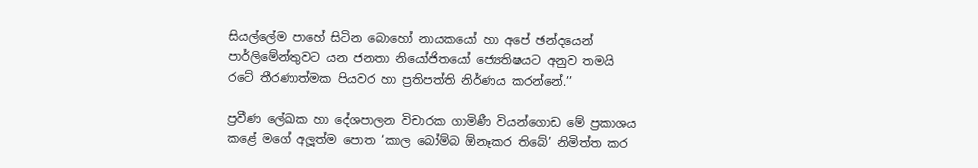සියල්ලේම පාහේ සිටින බොහෝ නායකයෝ හා අපේ ඡන්දයෙන් පාර්ලිමේන්තුවට යන ජනතා නියෝජිතයෝ ජ්‍යෙතිෂයට අනුව තමයි රටේ තීරණාත්මක පියවර හා ප්‍රතිපත්ති නිර්ණය කරන්නේ.’’

ප්‍රවීණ ලේඛක හා දේශපාලන විචාරක ගාමිණී වියන්ගොඩ මේ ප්‍රකාශය කළේ මගේ අලූත්ම පොත ‘කාල බෝම්බ ඕනෑකර තිබේ’ නිමිත්ත කර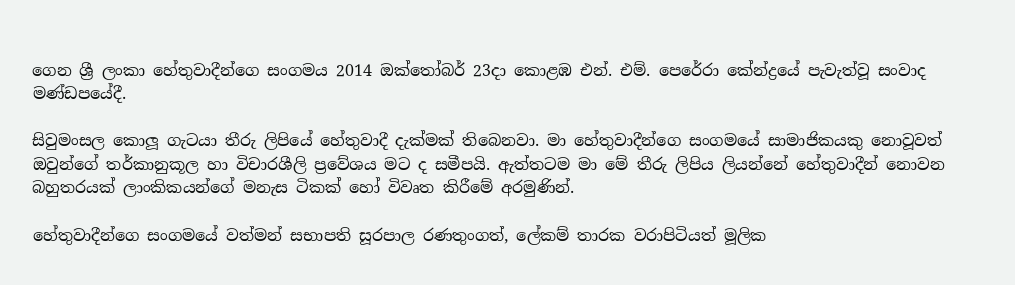ගෙන ශ්‍රී ලංකා හේතුවාදීන්ගෙ සංගමය 2014 ඔක්තෝබර් 23දා කොළඹ එන්. එම්. පෙරේරා කේන්ද්‍රයේ පැවැත්වූ සංවාද මණ්ඩපයේදී.

සිවුමංසල කොලූ ගැටයා තීරු ලිපියේ හේතුවාදී දැක්මක් තිබෙනවා. මා හේතුවාදීන්ගෙ සංගමයේ සාමාජිකයකු නොවූවත් ඔවුන්ගේ තර්කානුකූල හා විචාරශීලි ප්‍රවේශය මට ද සමීපයි. ඇත්තටම මා මේ තීරු ලිපිය ලියන්නේ හේතුවාදීන් නොවන බහුතරයක් ලාංකිකයන්ගේ මනැස ටිකක් හෝ විවෘත කිරීමේ අරමුණින්.

හේතුවාදීන්ගෙ සංගමයේ වත්මන් සභාපති සූරපාල රණතුංගත්, ලේකම් තාරක වරාපිටියත් මූලික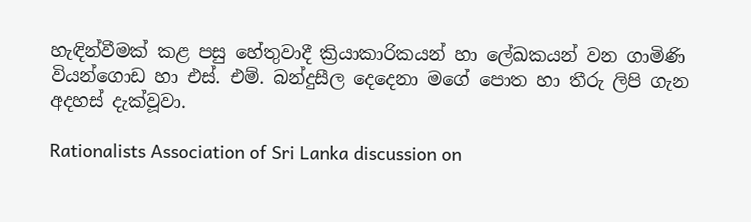හැඳින්වීමක් කළ පසු හේතුවාදී ක්‍රියාකාරිකයන් හා ලේඛකයන් වන ගාමිණි වියන්ගොඩ හා එස්. එම්. බන්දුසීල දෙදෙනා මගේ පොත හා තීරු ලිපි ගැන අදහස් දැක්වූවා.

Rationalists Association of Sri Lanka discussion on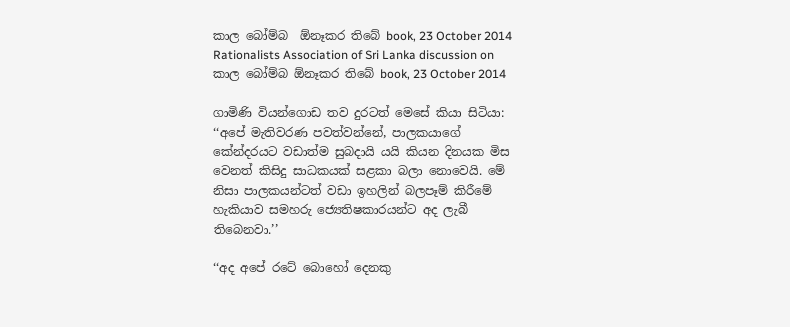කාල බෝම්බ  ඕනෑකර තිබේ book, 23 October 2014
Rationalists Association of Sri Lanka discussion on කාල බෝම්බ ඕනෑකර තිබේ book, 23 October 2014

ගාමිණි වියන්ගොඩ තව දුරටත් මෙසේ කියා සිටියා: ‘‘අපේ මැතිවරණ පවත්වන්නේ, පාලකයාගේ කේන්දරයට වඩාත්ම සුබදායි යයි කියන දිනයක මිස වෙනත් කිසිදු සාධකයක් සළකා බලා නොවෙයි. මේ නිසා පාලකයන්ටත් වඩා ඉහලින් බලපෑම් කිරීමේ හැකියාව සමහරු ජ්‍යෙතිෂකාරයන්ට අද ලැබී තිබෙනවා.’’

‘‘අද අපේ රටේ බොහෝ දෙනකු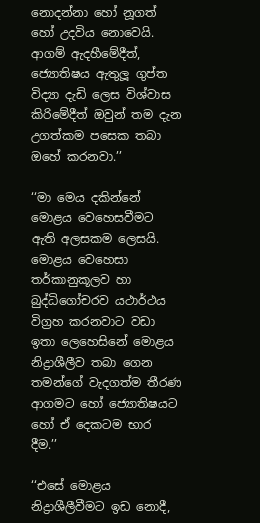නොදන්නා හෝ නූගත් හෝ උදවිය නොවෙයි. ආගම් ඇදහීමේදීත්, ජ්‍යොතිෂය ඇතුලූ ගුප්ත විද්‍යා දැඩි ලෙස විශ්වාස කිරිමේදීත් ඔවුන් තම දැන උගත්කම පසෙක තබා ඔහේ කරනවා.’’

‘‘මා මෙය දකින්නේ මොළය වෙහෙසවීමට ඇති අලසකම ලෙසයි. මොළය වෙහෙසා තර්කානුකූලව හා බුද්ධිගෝචරව යථාර්ථය විග්‍රහ කරනවාට වඩා ඉතා ලෙහෙසිනේ මොළය නිද්‍රාශීලීව තබා ගෙන තමන්ගේ වැදගත්ම තීරණ ආගමට හෝ ජ්‍යොතිෂයට හෝ ඒ දෙකටම භාර දීම.’’

‘‘එසේ මොළය නිද්‍රාශීලීවීමට ඉඩ නොදී,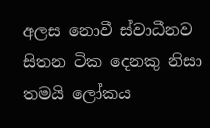අලස නොවී ස්වාධීනව සිතන ටික දෙනකු නිසා තමයි ලෝකය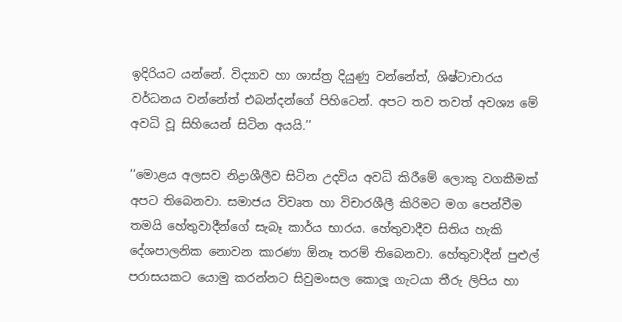ඉදිරියට යන්නේ. විද්‍යාව හා ශාස්ත්‍ර දියුණු වන්නේත්, ශිෂ්ටාචාරය වර්ධනය වන්නේත් එබන්දන්ගේ පිහිටෙන්. අපට තව තවත් අවශ්‍ය මේ අවධි වූ සිහියෙන් සිටින අයයි.’’

‘‘මොළය අලසව නිද්‍රාශීලීව සිටින උදවිය අවධි කිරීමේ ලොකු වගකීමක් අපට තිබෙනවා. සමාජය විවෘත හා විචාරශීලී කිරිමට මග පෙන්වීම තමයි හේතුවාදීන්ගේ සැබෑ කාර්ය භාරය. හේතුවාදීව සිතිය හැකි දේශපාලනික නොවන කාරණා ඕනෑ තරම් තිබෙනවා. හේතුවාදීන් පුළුල් පරාසයකට යොමු කරන්නට සිවුමංසල කොලූ ගැටයා තීරු ලිපිය හා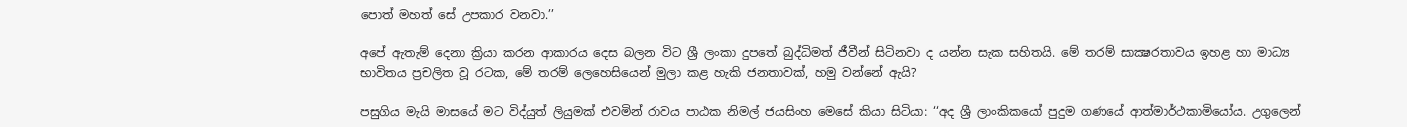පොත් මහත් සේ උපකාර වනවා.’’

අපේ ඇතැම් දෙනා ක්‍රියා කරන ආකාරය දෙස බලන විට ශ්‍රී ලංකා දුපතේ බුද්ධිමත් ජීවීන් සිටිනවා ද යන්න සැක සහිතයි. මේ තරම් සාක්‍ෂරතාවය ඉහළ හා මාධ්‍ය භාවිතය ප්‍රචලිත වූ රටක, මේ තරම් ලෙහෙසියෙන් මුලා කළ හැකි ජනතාවක්, හමු වන්නේ ඇයි?

පසුගිය මැයි මාසයේ මට විද්යුත් ලියුමක් එවමින් රාවය පාඨක නිමල් ජයසිංහ මෙසේ කියා සිටියා: ‘‘අද ශ්‍රී ලාංකිකයෝ පුදුම ගණයේ ආත්මාර්ථකාමියෝය. උගුලෙන්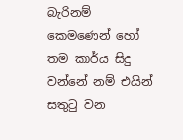බැරිනම් කෙමණෙන් හෝ තම කාර්ය සිදු වන්නේ නම් එයින් සතුටු වන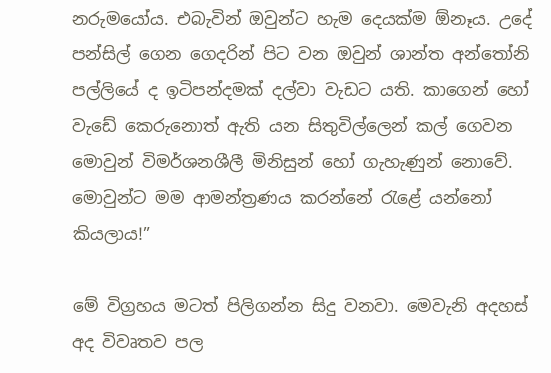නරුමයෝය. එබැවින් ඔවුන්ට හැම දෙයක්ම ඕනෑය. උදේ පන්සිල් ගෙන ගෙදරින් පිට වන ඔවුන් ශාන්ත අන්තෝනි පල්ලියේ ද ඉටිපන්දමක් දල්වා වැඩට යති. කාගෙන් හෝ වැඩේ කෙරුනොත් ඇති යන සිතුවිල්ලෙන් කල් ගෙවන මොවුන් විමර්ශනශීලී මිනිසුන් හෝ ගැහැණුන් නොවේ. මොවුන්ට මම ආමන්ත්‍රණය කරන්නේ රැළේ යන්නෝ කියලාය!”

මේ විග්‍රහය මටත් පිලිගන්න සිදු වනවා. මෙවැනි අදහස් අද විවෘතව පල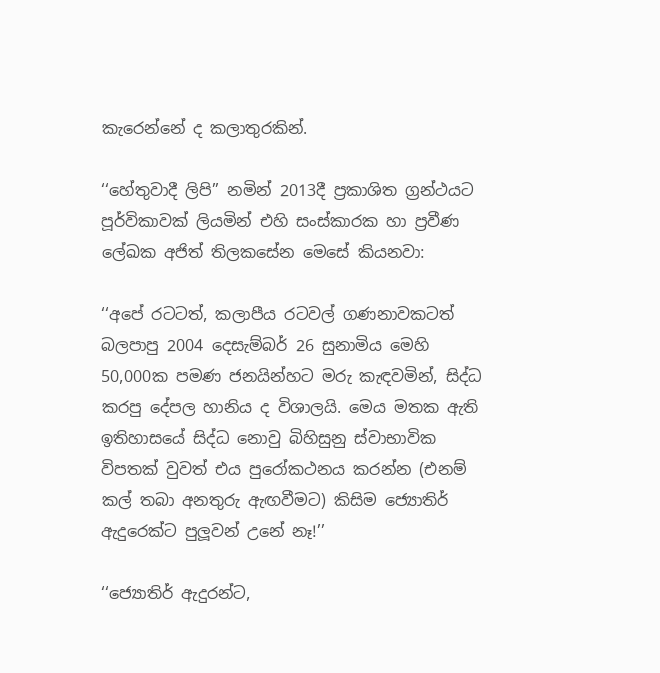කැරෙන්නේ ද කලාතුරකින්.

‘‘හේතුවාදී ලිපි’’ නමින් 2013දී ප්‍රකාශිත ග්‍රන්ථයට පූර්විකාවක් ලියමින් එහි සංස්කාරක හා ප්‍රවීණ ලේඛක අජිත් තිලකසේන මෙසේ කියනවා:

‘‘අපේ රටටත්, කලාපීය රටවල් ගණනාවකටත් බලපාපු 2004 දෙසැම්බර් 26 සුනාමිය මෙහි 50,000ක පමණ ජනයින්හට මරු කැඳවමින්, සිද්ධ කරපු දේපල හානිය ද විශාලයි. මෙය මතක ඇති ඉතිහාසයේ සිද්ධ නොවු බිහිසුනු ස්වාභාවික විපතක් වුවත් එය පුරෝකථනය කරන්න (එනම් කල් තබා අනතුරු ඇඟවීමට) කිසිම ජ්‍යොතිර් ඇදුරෙක්ට පුලූවන් උනේ නෑ!’’

‘‘ජ්‍යොතිර් ඇදුරන්ට,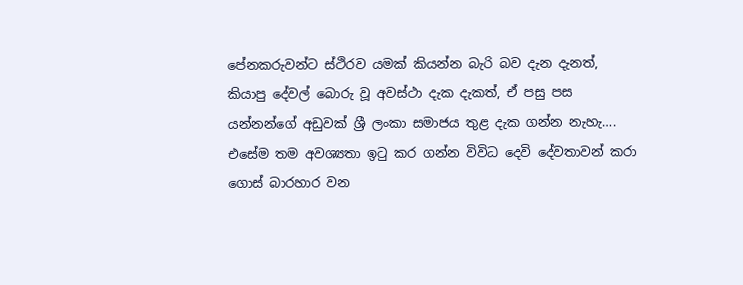පේනකරුවන්ට ස්ථිරව යමක් කියන්න බැරි බව දැන දැනත්, කියාපු දේවල් බොරු වූ අවස්ථා දැක දැකත්, ඒ පසු පස යන්නන්ගේ අඩුවක් ශ්‍රී ලංකා සමාජය තුළ දැක ගන්න නැහැ…. එසේම තම අවශ්‍යතා ඉටු කර ගන්න විවිධ දෙවි දේවතාවන් කරා ගොස් බාරහාර වන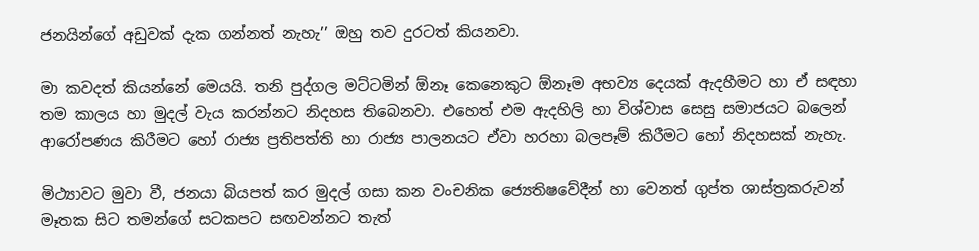ජනයින්ගේ අඩුවක් දැක ගන්නත් නැහැ’’ ඔහු තව දුරටත් කියනවා.

මා කවදත් කියන්නේ මෙයයි. තනි පුද්ගල මට්ටමින් ඕනෑ කෙනෙකුට ඕනෑම අභව්‍ය දෙයක් ඇදහීමට හා ඒ සඳහා තම කාලය හා මුදල් වැය කරන්නට නිදහස තිබෙනවා. එහෙත් එම ඇදහිලි හා විශ්වාස සෙසු සමාජයට බලෙන් ආරෝපණය කිරීමට හෝ රාජ්‍ය ප්‍රතිපත්ති හා රාජ්‍ය පාලනයට ඒවා හරහා බලපෑම් කිරීමට හෝ නිදහසක් නැහැ.

මිථ්‍යාවට මුවා වී, ජනයා බියපත් කර මුදල් ගසා කන වංචනික ජ්‍යෙතිෂවේදීන් හා වෙනත් ගුප්ත ශාස්ත්‍රකරුවන් මෑතක සිට තමන්ගේ සටකපට සඟවන්නට තැත්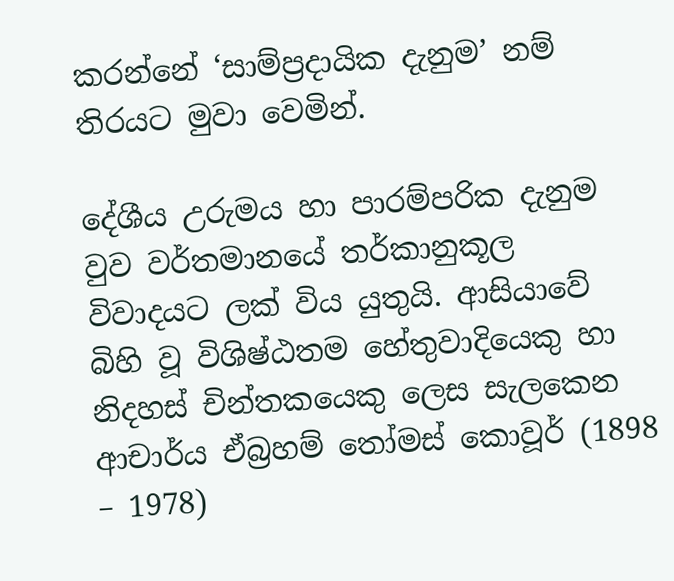කරන්නේ ‘සාම්ප්‍රදායික දැනුම’ නම් තිරයට මුවා වෙමින්.

දේශීය උරුමය හා පාරම්පරික දැනුම වුව වර්තමානයේ තර්කානුකූල විවාදයට ලක් විය යුතුයි. ආසියාවේ බිහි වූ විශිෂ්ඨතම හේතුවාදියෙකු හා නිදහස් චින්තකයෙකු ලෙස සැලකෙන ආචාර්ය ඒබ්‍රහම් තෝමස් කොවූර් (1898 – 1978)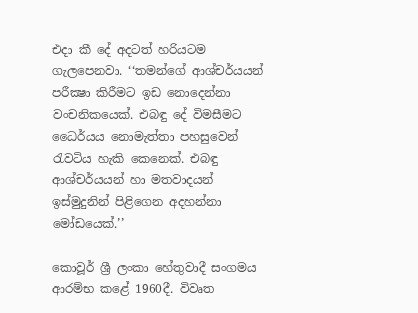එදා කී දේ අදටත් හරියටම ගැලපෙනවා. ‘‘තමන්ගේ ආශ්චර්යයන් පරීක්‍ෂා කිරීමට ඉඩ නොදෙන්නා වංචනිකයෙක්. එබඳු දේ විමසීමට ධෛර්යය නොමැත්තා පහසුවෙන් රැවටිය හැකි කෙනෙක්. එබඳු ආශ්චර්යයන් හා මතවාදයන් ඉස්මුදුනින් පිළිගෙන අදහන්නා මෝඩයෙක්.’’

කොවූර් ශ්‍රී ලංකා හේතුවාදී සංගමය ආරම්භ කළේ 1960දී. විවෘත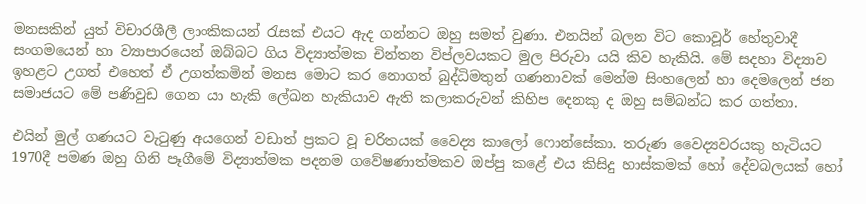මනසකින් යුත් විචාරශීලී ලාංකිකයන් රැසක් එයට ඇද ගන්නට ඔහු සමත් වුණා. එනයින් බලන විට කොවූර් හේතුවාදී සංගමයෙන් හා ව්‍යාපාරයෙන් ඔබ්බට ගිය විද්‍යාත්මක චින්තන විප්ලවයකට මුල පිරුවා යයි කිව හැකියි. මේ සදහා විද්‍යාව ඉහළට උගත් එහෙත් ඒ උගත්කමින් මනස මොට කර නොගත් බුද්ධිමතුන් ගණනාවක් මෙන්ම සිංහලෙන් හා දෙමලෙන් ජන සමාජයට මේ පණිවුඩ ගෙන යා හැකි ලේඛන හැකියාව ඇති කලාකරුවන් කිහිප දෙනකු ද ඔහු සම්බන්ධ කර ගත්තා.

එයින් මුල් ගණයට වැටුණු අයගෙන් වඩාත් ප්‍රකට වූ චරිතයක් වෛද්‍ය කාලෝ ෆොන්සේකා. තරුණ වෛද්‍යවරයකු හැටියට 1970දී පමණ ඔහු ගිනි පෑගීමේ විද්‍යාත්මක පදනම ගවේෂණාත්මකව ඔප්පු කළේ එය කිසිදු හාස්කමක් හෝ දේවබලයක් හෝ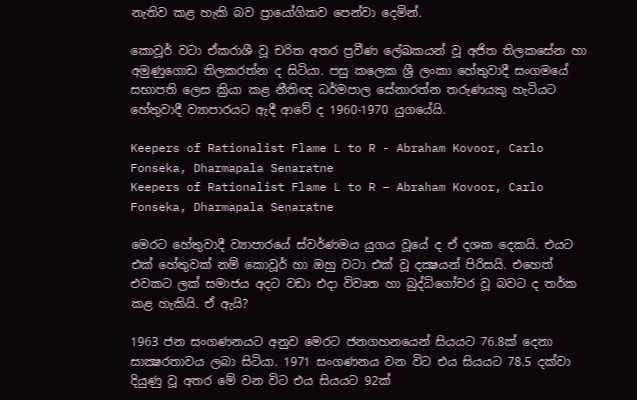නැතිව කළ හැකි බව ප්‍රායෝගිකව පෙන්වා දෙමින්.

කොවූර් වටා ඒකරාශී වූ චරිත අතර ප්‍රවීණ ලේඛකයන් වූ අජිත තිලකසේන හා අමුණුගොඩ තිලකරත්න ද සිටියා. පසු කලෙක ශ්‍රී ලංකා හේතුවාදී සංගමයේ සභාපති ලෙස ක්‍රියා කළ නීතිඥ ධර්මපාල සේනාරත්න තරුණයකු හැටියට හේතුවාදී ව්‍යාපාරයට ඇදී ආවේ ද 1960-1970 යුගයේයි.

Keepers of Rationalist Flame L to R - Abraham Kovoor, Carlo Fonseka, Dharmapala Senaratne
Keepers of Rationalist Flame L to R – Abraham Kovoor, Carlo Fonseka, Dharmapala Senaratne

මෙරට හේතුවාදී ව්‍යාපාරයේ ස්වර්ණමය යුගය වූයේ ද ඒ දශක දෙකයි. එයට එක් හේතුවක් නම් කොවූර් හා ඔහු වටා එක් වූ දක්‍ෂයන් පිරිසයි. එහෙත් එවකට ලක් සමාජය අදට වඩා එදා විවෘත හා බුද්ධිගෝචර වූ බවට ද තර්ක කළ හැකියි. ඒ ඇයි?

1963 ජන සංගණනයට අනුව මෙරට ජනගහනයෙන් සියයට 76.8ක් දෙනා සාක්‍ෂරතාවය ලබා සිටියා. 1971 සංගණනය වන විට එය සියයට 78.5 දක්වා දියුණු වූ අතර මේ වන විට එය සියයට 92ක්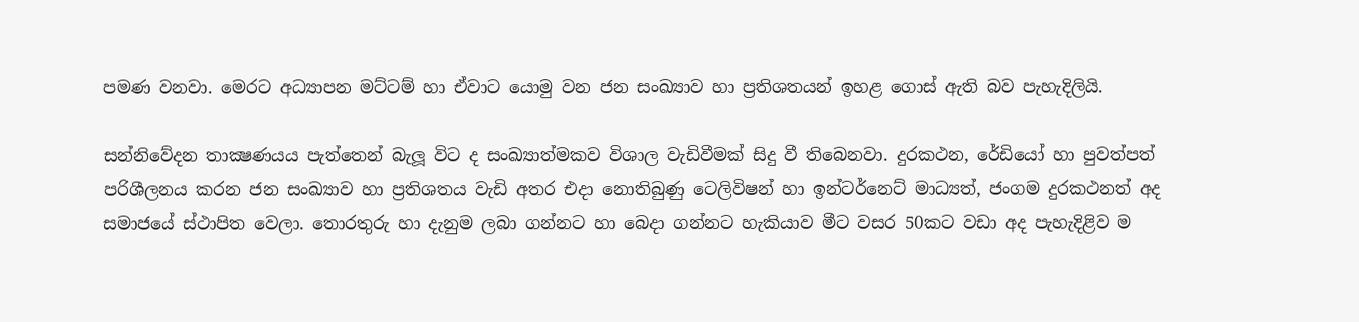පමණ වනවා. මෙරට අධ්‍යාපන මට්ටම් හා ඒවාට යොමු වන ජන සංඛ්‍යාව හා ප්‍රතිශතයන් ඉහළ ගොස් ඇති බව පැහැදිලියි.

සන්නිවේදන තාක්‍ෂණයය පැත්තෙන් බැලූ විට ද සංඛ්‍යාත්මකව විශාල වැඩිවීමක් සිදු වී තිබෙනවා. දුරකථන, රේඩියෝ හා පුවත්පත් පරිශීලනය කරන ජන සංඛ්‍යාව හා ප්‍රතිශතය වැඩි අතර එදා නොතිබුණු ටෙලිවිෂන් හා ඉන්ටර්නෙට් මාධ්‍යත්, ජංගම දුරකථනත් අද සමාජයේ ස්ථාපිත වෙලා. තොරතුරු හා දැනුම ලබා ගන්නට හා බෙදා ගන්නට හැකියාව මීට වසර 50කට වඩා අද පැහැදිළිව ම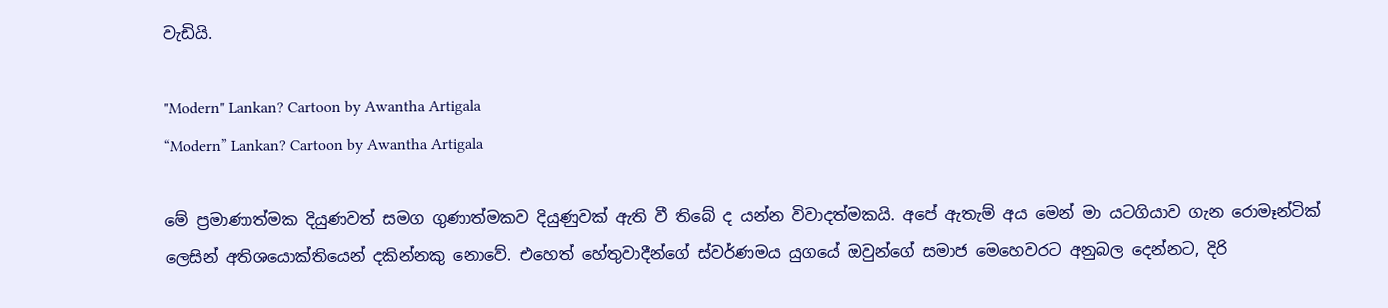වැඩියි.

"Modern" Lankan? Cartoon by Awantha Artigala
“Modern” Lankan? Cartoon by Awantha Artigala

මේ ප්‍රමාණාත්මක දියුණවත් සමග ගුණාත්මකව දියුණුවක් ඇති වී තිබේ ද යන්න විවාදත්මකයි. අපේ ඇතැම් අය මෙන් මා යටගියාව ගැන රොමෑන්ටික් ලෙසින් අතිශයොක්තියෙන් දකින්නකු නොවේ. එහෙත් හේතුවාදීන්ගේ ස්වර්ණමය යුගයේ ඔවුන්ගේ සමාජ මෙහෙවරට අනුබල දෙන්නට, දිරි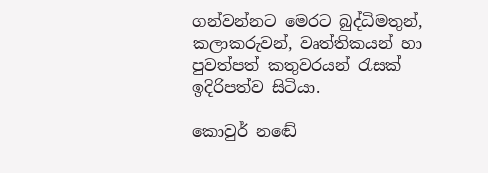ගන්වන්නට මෙරට බුද්ධිමතුන්, කලාකරුවන්, වෘත්තිකයන් හා පුවත්පත් කතුවරයන් රැසක් ඉදිරිපත්ව සිටියා.

කොවුර් නඬේ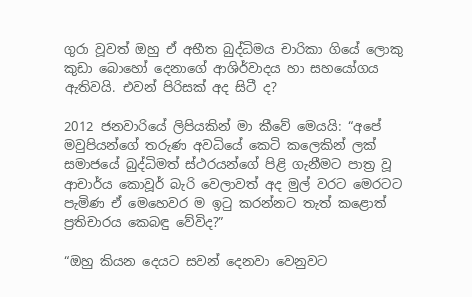ගුරා වූවත් ඔහු ඒ අභීත බුද්ධිමය චාරිකා ගියේ ලොකු කුඩා බොහෝ දෙනාගේ ආශිර්වාදය හා සහයෝගය ඇතිවයි. එවන් පිරිසක් අද සිටී ද?

2012 ජනවාරියේ ලිපියකින් මා කීවේ මෙයයි: “අපේ මවුපියන්ගේ තරුණ අවධියේ කෙටි කලෙකින් ලක් සමාජයේ බුද්ධිමත් ස්ථරයන්ගේ පිළි ගැනීමට පාත්‍ර වූ ආචාර්ය කොවූර් බැරි වෙලාවත් අද මුල් වරට මෙරටට පැමිණ ඒ මෙහෙවර ම ඉටු කරන්නට තැත් කළොත් ප්‍රතිචාරය කෙබඳු වේවිද?”

“ඔහු කියන දෙයට සවන් දෙනවා වෙනුවට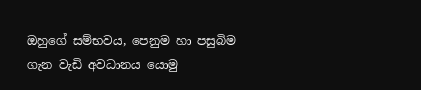ඔහුගේ සම්භවය, පෙනුම හා පසුබිම ගැන වැඩි අවධානය යොමු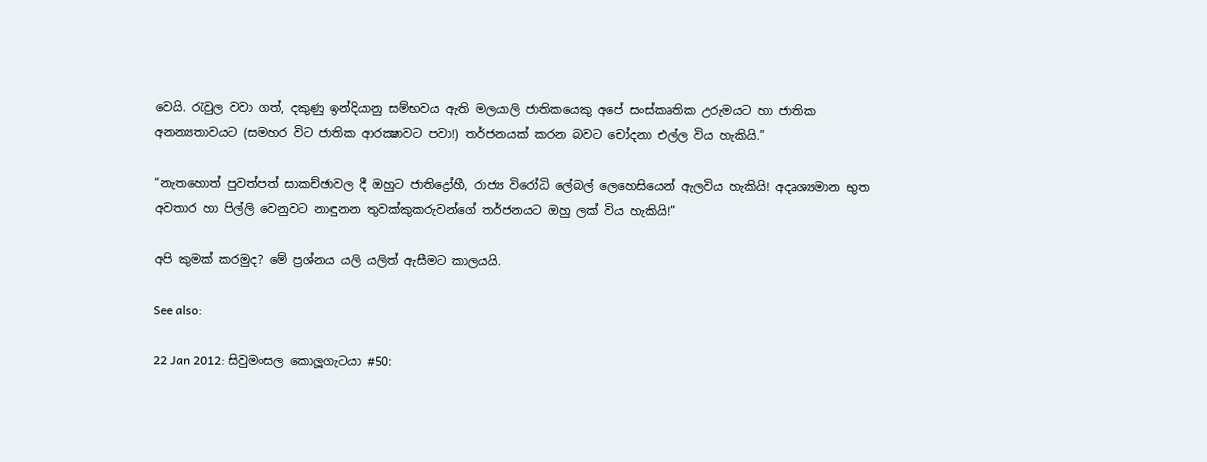වෙයි. රැවුල වවා ගත්, දකුණු ඉන්දියානු සම්භවය ඇති මලයාලි ජාතිකයෙකු අපේ සංස්කෘතික උරුමයට හා ජාතික අනන්‍යතාවයට (සමහර විට ජාතික ආරක්‍ෂාවට පවා!) තර්ජනයක් කරන බවට චෝදනා එල්ල විය හැකියි.”

“නැතහොත් පුවත්පත් සාකච්ඡාවල දී ඔහුට ජාතිද්‍රෝහී, රාජ්‍ය විරෝධි ලේබල් ලෙහෙසියෙන් ඇලවිය හැකියි! අදෘශ්‍යමාන භුත අවතාර හා පිල්ලි වෙනුවට නාඳුනන තුවක්කුකරුවන්ගේ තර්ජනයට ඔහු ලක් විය හැකියි!”

අපි කුමක් කරමුද? මේ ප්‍රශ්නය යලි යලිත් ඇසීමට කාලයයි.

See also:

22 Jan 2012: සිවුමංසල කොලූගැටයා #50: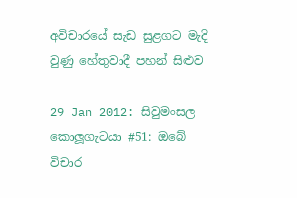අවිචාරයේ සැඩ සුළගට මැදි වුණු හේතුවාදී පහන් සිළුව

29 Jan 2012: සිවුමංසල කොලූගැටයා #51: ඔබේ විචාර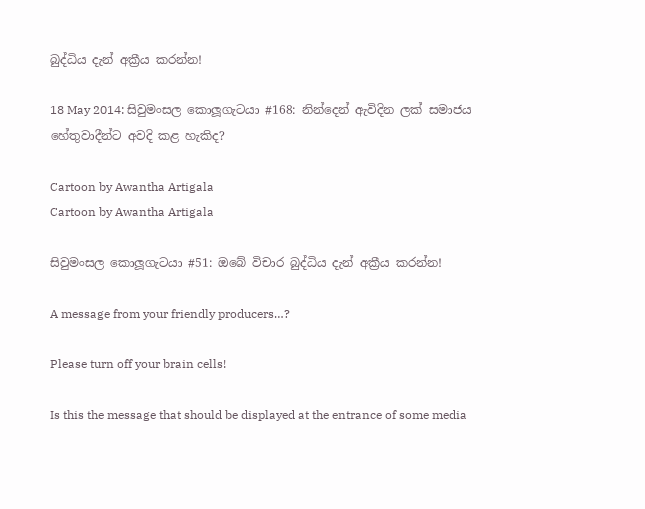බුද්ධිය දැන් අක්‍රීය කරන්න!

18 May 2014: සිවුමංසල කොලූගැටයා #168: නින්දෙන් ඇවිදින ලක් සමාජය හේතුවාදීන්ට අවදි කළ හැකිද?

Cartoon by Awantha Artigala
Cartoon by Awantha Artigala

සිවුමංසල කොලූගැටයා #51: ඔබේ විචාර බුද්ධිය දැන් අක්‍රීය කරන්න!

A message from your friendly producers…?

Please turn off your brain cells!

Is this the message that should be displayed at the entrance of some media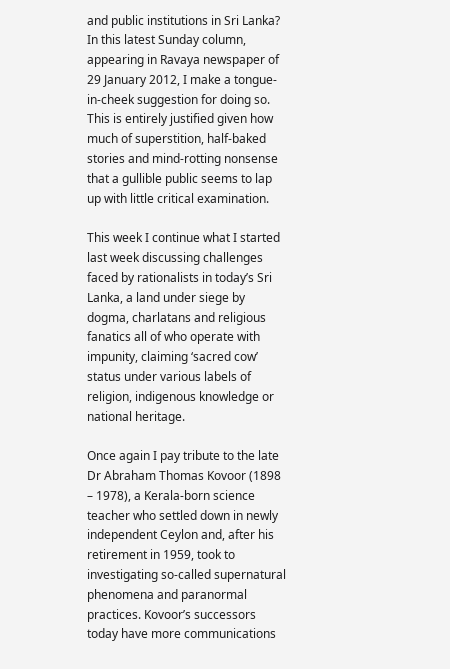and public institutions in Sri Lanka? In this latest Sunday column, appearing in Ravaya newspaper of 29 January 2012, I make a tongue-in-cheek suggestion for doing so. This is entirely justified given how much of superstition, half-baked stories and mind-rotting nonsense that a gullible public seems to lap up with little critical examination.

This week I continue what I started last week discussing challenges faced by rationalists in today’s Sri Lanka, a land under siege by dogma, charlatans and religious fanatics all of who operate with impunity, claiming ‘sacred cow’ status under various labels of religion, indigenous knowledge or national heritage.

Once again I pay tribute to the late Dr Abraham Thomas Kovoor (1898 – 1978), a Kerala-born science teacher who settled down in newly independent Ceylon and, after his retirement in 1959, took to investigating so-called supernatural phenomena and paranormal practices. Kovoor’s successors today have more communications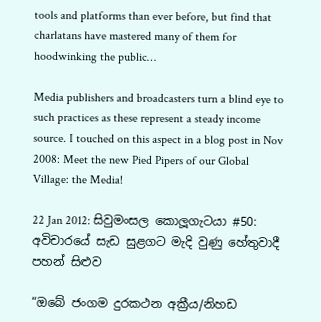tools and platforms than ever before, but find that charlatans have mastered many of them for hoodwinking the public…

Media publishers and broadcasters turn a blind eye to such practices as these represent a steady income source. I touched on this aspect in a blog post in Nov 2008: Meet the new Pied Pipers of our Global Village: the Media!

22 Jan 2012: සිවුමංසල කොලූගැටයා #50: අවිචාරයේ සැඩ සුළගට මැදි වුණු හේතුවාදී පහන් සිළුව

“ඔබේ ජංගම දුරකථන අක්‍රීය/නිහඩ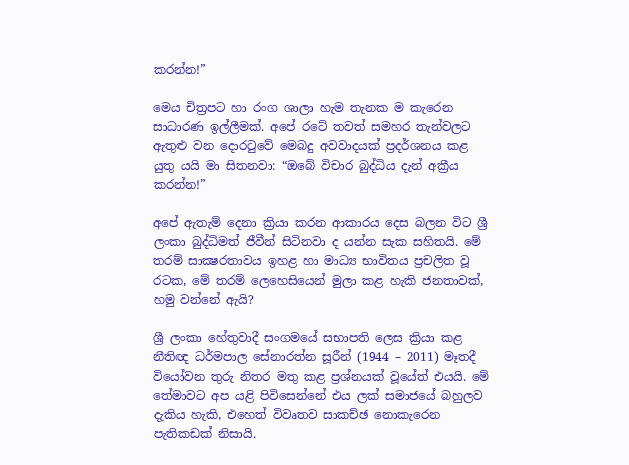කරන්න!”

මෙය චිත්‍රපට හා රංග ශාලා හැම තැනක ම කැරෙන සාධාරණ ඉල්ලීමක්. අපේ රටේ තවත් සමහර තැන්වලට ඇතුළු වන දොරටුවේ මෙබදු අවවාදයක් ප්‍රදර්ශනය කළ යුතු යයි මා සිතනවා: “ඔබේ විචාර බුද්ධිය දැන් අක්‍රීය කරන්න!”

අපේ ඇතැම් දෙනා ක්‍රියා කරන ආකාරය දෙස බලන විට ශ්‍රී ලංකා බුද්ධිමත් ජීවීන් සිටිනවා ද යන්න සැක සහිතයි. මේ තරම් සාක්‍ෂරතාවය ඉහළ හා මාධ්‍ය භාවිතය ප්‍රචලිත වූ රටක, මේ තරම් ලෙහෙසියෙන් මුලා කළ හැකි ජනතාවක්, හමු වන්නේ ඇයි?

ශ්‍රී ලංකා හේතුවාදී සංගමයේ සභාපති ලෙස ක්‍රියා කළ නීතිඥ ධර්මපාල සේනාරත්න සූරීන් (1944 – 2011) මෑතදී වියෝවන තුරු නිතර මතු කළ ප්‍රශ්නයක් වූයේත් එයයි. මේ තේමාවට අප යළි පිවිසෙන්නේ එය ලක් සමාජයේ බහුලව දැකිය හැකි, එහෙත් විවෘතව සාකච්ඡ නොකැරෙන පැතිකඩක් නිසායි.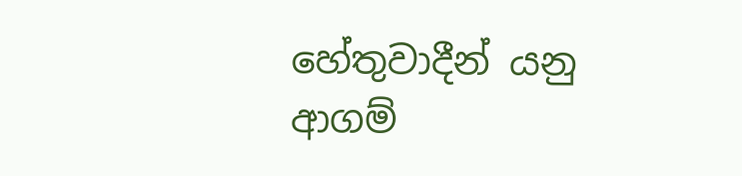හේතුවාදීන් යනු ආගම්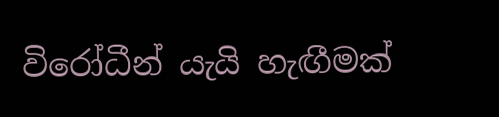විරෝධීන් යැයි හැඟීමක්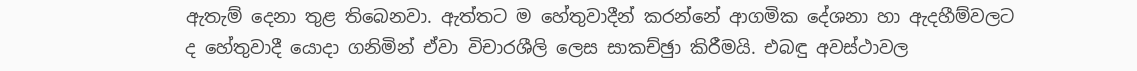ඇතැම් දෙනා තුළ තිබෙනවා. ඇත්තට ම හේතුවාදීන් කරන්නේ ආගමික දේශනා හා ඇදහීම්වලට ද හේතුවාදී යොදා ගනිමින් ඒවා විචාරශීලි ලෙස සාකච්ඡුා කිරීමයි. එබඳු අවස්ථාවල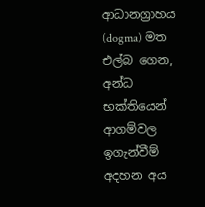ආධානග්‍රාහය (dogma) මත එල්බ ගෙන, අන්ධ භක්තියෙන් ආගම්වල ඉගැන්වීම් අදහන අය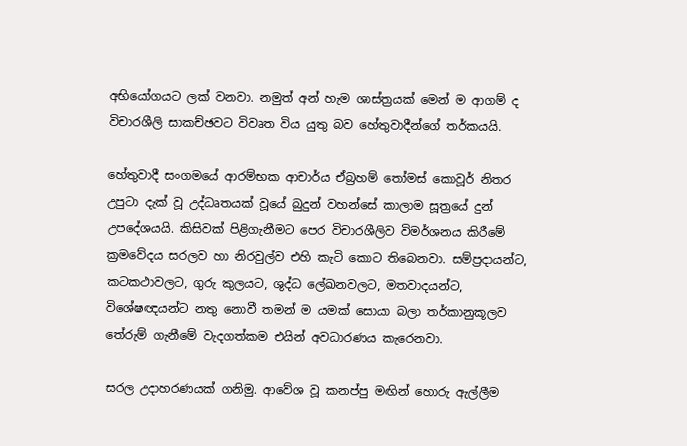අභියෝගයට ලක් වනවා. නමුත් අන් හැම ශාස්ත්‍රයක් මෙන් ම ආගම් ද විචාරශීලි සාකච්ඡවට විවෘත විය යුතු බව හේතුවාදීන්ගේ තර්කයයි.

හේතුවාදී සංගමයේ ආරම්භක ආචාර්ය ඒබ්‍රහම් තෝමස් කොවූර් නිතර උපුටා දැක් වූ උද්ධෘතයක් වූයේ බුදුන් වහන්සේ කාලාම සූත්‍රයේ දුන් උපදේශයයි. කිසිවක් පිළිගැනීමට පෙර විචාරශීලිව විමර්ශනය කිරීමේ ක්‍රමවේදය සරලව හා නිරවුල්ව එහි කැටි කොට තිබෙනවා. සම්ප්‍රදායන්ට, කටකථාවලට, ගුරු කුලයට, ශුද්ධ ලේඛනවලට, මතවාදයන්ට, විශේෂඥයන්ට නතු නොවී තමන් ම යමක් සොයා බලා තර්කානුකූලව තේරුම් ගැනීමේ වැදගත්කම එයින් අවධාරණය කැරෙනවා.

සරල උදාහරණයක් ගනිමු. ආවේශ වූ කනප්පු මඟින් හොරු ඇල්ලීම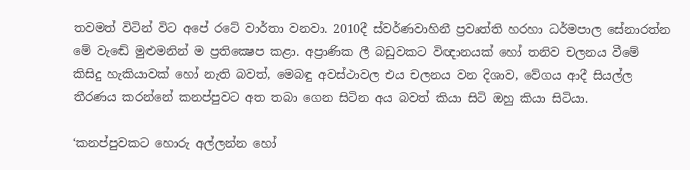තවමත් විටින් විට අපේ රටේ වාර්තා වනවා. 2010දී ස්වර්ණවාහිනී ප්‍රවෘත්ති හරහා ධර්මපාල සේනාරත්න මේ වැඬේ මුළුමනින් ම ප්‍රතික්‍ෂෙප කළා. අප්‍රාණික ලී බඩුවකට විඥානයක් හෝ තනිව චලනය වීමේ කිසිදු හැකියාවක් හෝ නැති බවත්, මෙබඳු අවස්ථාවල එය චලනය වන දිශාව, වේගය ආදී සියල්ල තීරණය කරන්නේ කනප්පුවට අත තබා ගෙන සිටින අය බවත් කියා සිටි ඔහු කියා සිටියා.

‘කනප්පුවකට හොරු අල්ලන්න හෝ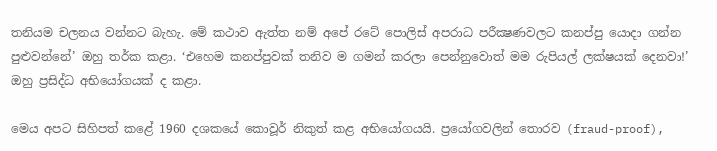තනියම චලනය වන්නට බැහැ. මේ කථාව ඇත්ත නම් අපේ රටේ පොලිස් අපරාධ පරීක්‍ෂණවලට කනප්පු යොදා ගන්න පුළුවන්නේ’ ඔහු තර්ක කළා. ‘එහෙම කනප්පුවක් තනිව ම ගමන් කරලා පෙන්නුවොත් මම රුපියල් ලක්ෂයක් දෙනවා!’ ඔහු ප්‍රසිද්ධ අභියෝගයක් ද කළා.

මෙය අපට සිහිපත් කළේ 1960 දශකයේ කොවූර් නිකුත් කළ අභියෝගයයි. ප්‍රයෝගවලින් තොරව (fraud-proof),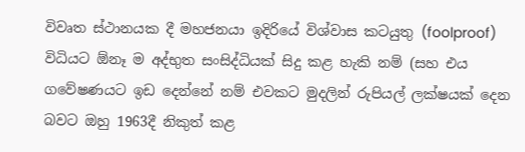විවෘත ස්ථානයක දී මහජනයා ඉදිරියේ විශ්වාස කටයුතු (foolproof) විධියට ඕනෑ ම අද්භුත සංසිද්ධියක් සිදු කළ හැකි නම් (සහ එය ගවේෂණයට ඉඩ දෙන්නේ නම් එවකට මුදලින් රුපියල් ලක්ෂයක් දෙන බවට ඔහු 1963දී නිකුත් කළ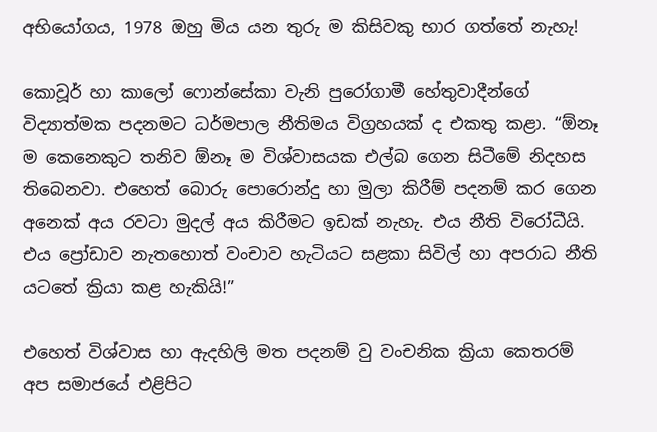අභියෝගය, 1978 ඔහු මිය යන තුරු ම කිසිවකු භාර ගත්තේ නැහැ!

කොවූර් හා කාලෝ ෆොන්සේකා වැනි පුරෝගාමී හේතුවාදීන්ගේ විද්‍යාත්මක පදනමට ධර්මපාල නීතිමය විග්‍රහයක් ද එකතු කළා. “ඕනෑ ම කෙනෙකුට තනිව ඕනෑ ම විශ්වාසයක එල්බ ගෙන සිටීමේ නිදහස තිබෙනවා. එහෙත් බොරු පොරොන්දු හා මුලා කිරීම් පදනම් කර ගෙන අනෙක් අය රවටා මුදල් අය කිරීමට ඉඩක් නැහැ. එය නීති විරෝධීයි. එය ප්‍රෝඩාව නැතහොත් වංචාව හැටියට සළකා සිවිල් හා අපරාධ නීති යටතේ ක්‍රියා කළ හැකියි!”

එහෙත් විශ්වාස හා ඇදහිලි මත පදනම් වු වංචනික ක්‍රියා කෙතරම් අප සමාජයේ එළිපිට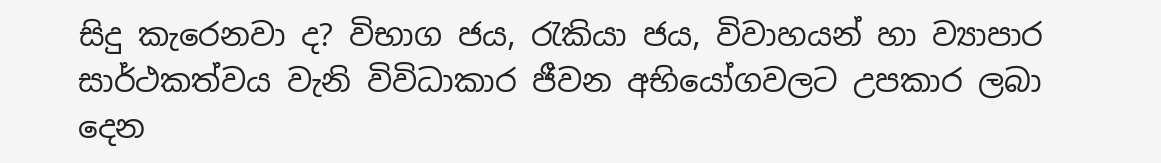සිදු කැරෙනවා ද? විභාග ජය, රැකියා ජය, විවාහයන් හා ව්‍යාපාර සාර්ථකත්වය වැනි විවිධාකාර ජීවන අභියෝගවලට උපකාර ලබා දෙන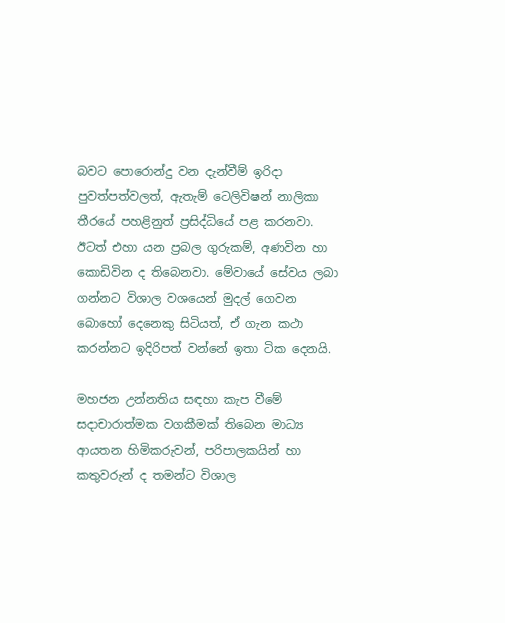බවට පොරොන්දු වන දැන්වීම් ඉරිදා පුවත්පත්වලත්, ඇතැම් ටෙලිවිෂන් නාලිකා තීරයේ පහළිනුත් ප්‍රසිද්ධියේ පළ කරනවා. ඊටත් එහා යන ප්‍රබල ගුරුකම්, අණවින හා කොඩිවින ද තිබෙනවා. මේවායේ සේවය ලබා ගන්නට විශාල වශයෙන් මුදල් ගෙවන බොහෝ දෙනෙකු සිටියත්, ඒ ගැන කථා කරන්නට ඉදිරිපත් වන්නේ ඉතා ටික දෙනයි.

මහජන උන්නතිය සඳහා කැප වීමේ සදාචාරාත්මක වගකීමක් තිබෙන මාධ්‍ය ආයතන හිමිකරුවන්, පරිපාලකයින් හා කතුවරුන් ද තමන්ට විශාල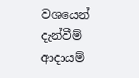වශයෙන් දැන්වීම් ආදායම්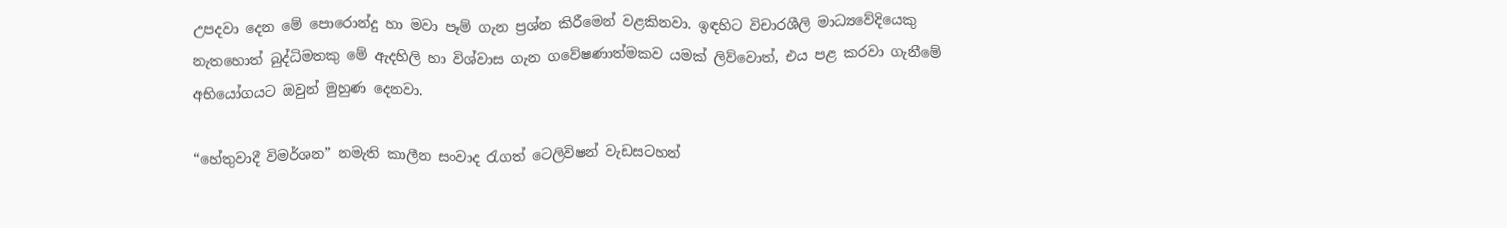උපදවා දෙන මේ පොරොන්දු හා මවා පෑම් ගැන ප්‍රශ්න කිරීමෙන් වළකිනවා. ඉඳහිට විචාරශීලි මාධ්‍යවේදියෙකු නැතහොත් බුද්ධිමතකු මේ ඇදහිලි හා විශ්වාස ගැන ගවේෂණාත්මකව යමක් ලිව්වොත්, එය පළ කරවා ගැනීමේ අභියෝගයට ඔවුන් මුහුණ දෙනවා.

“හේතුවාදී විමර්ශන” නමැති කාලීන සංවාද රැගත් ටෙලිවිෂන් වැඩසටහන්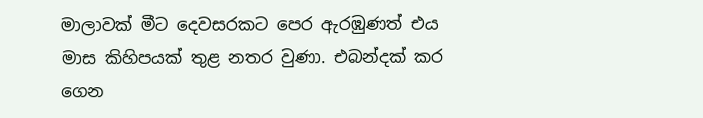මාලාවක් මීට දෙවසරකට පෙර ඇරඹුණත් එය මාස කිහිපයක් තුළ නතර වුණා. එබන්දක් කර ගෙන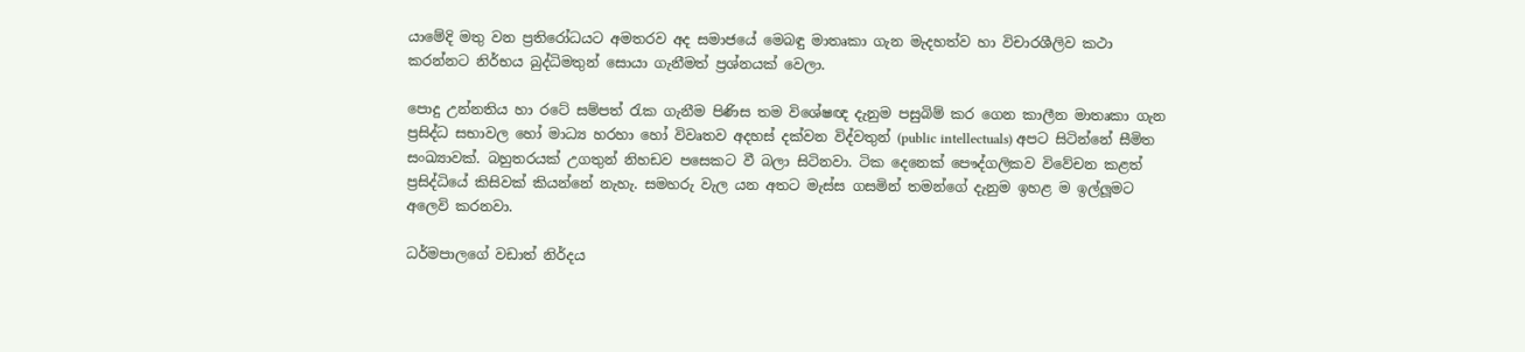යාමේදි මතු වන ප්‍රතිරෝධයට අමතරව අද සමාජයේ මෙබඳු මාතෘකා ගැන මැදහත්ව හා විචාරශීලිව කථා කරන්නට නිර්භය බුද්ධිමතුන් සොයා ගැනීමත් ප්‍රශ්නයක් වෙලා.

පොදු උන්නතිය හා රටේ සම්පත් රැක ගැනීම පිණිස තම විශේෂඥ දැනුම පසුබිම් කර ගෙන කාලීන මාතෘකා ගැන ප්‍රසිද්ධ සභාවල හෝ මාධ්‍ය හරහා හෝ විවෘතව අදහස් දක්වන විද්වතුන් (public intellectuals) අපට සිටින්නේ සීමිත සංඛ්‍යාවක්. බහුතරයක් උගතුන් නිහඩව පසෙකට වී බලා සිටිනවා. ටික දෙනෙක් පෞද්ගලිකව විවේචන කළත් ප්‍රසිද්ධියේ කිසිවක් කියන්නේ නැහැ. සමහරු වැල යන අතට මැස්ස ගසමින් තමන්ගේ දැනුම ඉහළ ම ඉල්ලූමට අලෙවි කරනවා.

ධර්මපාලගේ වඩාත් නිර්දය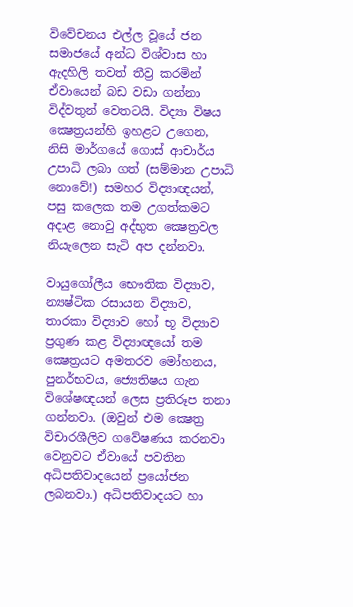විවේචනය එල්ල වූයේ ජන සමාජයේ අන්ධ විශ්වාස හා ඇදහිලි තවත් තීව්‍ර කරමින් ඒවායෙන් බඩ වඩා ගන්නා විද්වතුන් වෙතටයි. විද්‍යා විෂය ක්‍ෂෙත්‍රයන්හි ඉහළට උගෙන, නිසි මාර්ගයේ ගොස් ආචාර්ය උපාධි ලබා ගත් (සම්මාන උපාධි නොවේ!) සමහර විද්‍යාඥයන්, පසු කලෙක තම උගත්කමට අදාළ නොවු අද්භුත ක්‍ෂෙත්‍රවල නියැලෙන සැටි අප දන්නවා.

වායුගෝලීය භෞතික විද්‍යාව, න්‍යෂ්ටික රසායන විද්‍යාව, තාරකා විද්‍යාව හෝ භූ විද්‍යාව ප්‍රගුණ කළ විද්‍යාඥයෝ තම ක්‍ෂෙත්‍රයට අමතරව මෝහනය, පුනර්භවය, ජ්‍යෙතිෂය ගැන විශේෂඥයන් ලෙස ප්‍රතිරූප තනා ගන්නවා. (ඔවුන් එම ක්‍ෂෙත්‍ර විචාරශීලිව ගවේෂණය කරනවා වෙනුවට ඒවායේ පවතින අධිපතිවාදයෙන් ප්‍රයෝජන ලබනවා.) අධිපතිවාදයට හා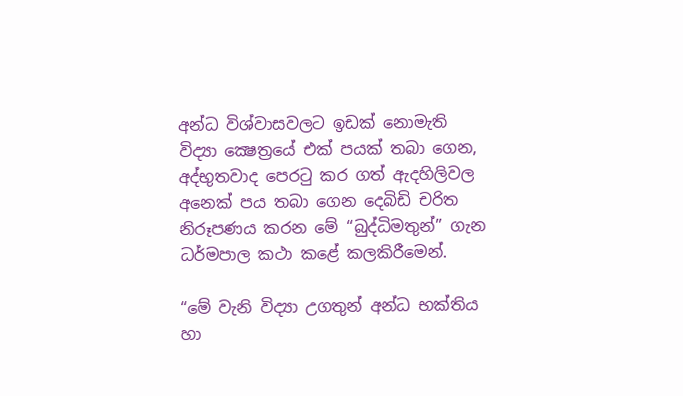අන්ධ විශ්වාසවලට ඉඩක් නොමැති විද්‍යා ක්‍ෂෙත්‍රයේ එක් පයක් තබා ගෙන, අද්භුතවාද පෙරටු කර ගත් ඇදහිලිවල අනෙක් පය තබා ගෙන දෙබිඩි චරිත නිරූපණය කරන මේ “බුද්ධිමතුන්” ගැන ධර්මපාල කථා කළේ කලකිරීමෙන්.

“මේ වැනි විද්‍යා උගතුන් අන්ධ භක්තිය හා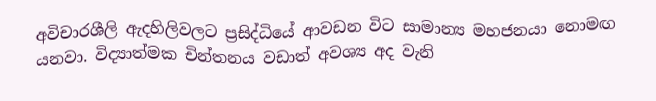අවිචාරශීලි ඇදහිලිවලට ප්‍රසිද්ධියේ ආවඩන විට සාමාන්‍ය මහජනයා නොමඟ යනවා. විද්‍යාත්මක චින්තනය වඩාත් අවශ්‍ය අද වැනි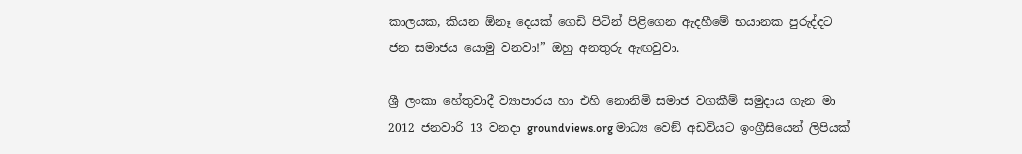කාලයක, කියන ඕනෑ දෙයක් ගෙඩි පිටින් පිළිගෙන ඇදහීමේ භයානක පුරුද්දට ජන සමාජය යොමු වනවා!” ඔහු අනතුරු ඇඟවුවා.

ශ්‍රී ලංකා හේතුවාදී ව්‍යාපාරය හා එහි නොනිමි සමාජ වගකීම් සමුදාය ගැන මා 2012 ජනවාරි 13 වනදා groundviews.org මාධ්‍ය වෙඞ් අඩවියට ඉංග්‍රීසියෙන් ලිපියක්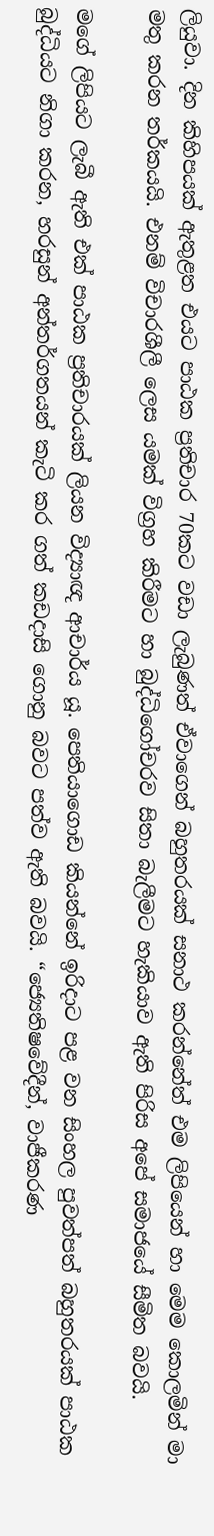ලියුවා. දින කිහිපයක් ඇතුළත එයට පාඨක ප්‍රතිචාර 70කට වඩා ලැබුණත් ඒවාගෙන් බහුතරයක් සනාථ කරන්නේත් එම ලිපියෙන් හා මෙම කොලමින් මා මතු කරන තර්කයයි. එනම් විචාරශීලී ලෙස යමක් විග්‍රහ කිරීමට හා බුද්ධිගෝචරව සිතා බැලීමට හැකියාව ඇති පිරිස අපේ සමාජයේ සීමිත බවයි.

මගේ ලිපියට ලැබී ඇති එක් පාඨක ප්‍රතිචාරයක් ලියන විද්‍යාඥ ආචාර්ය යූ. පෙතියාගොඩ කියන්නේ ඉරිදාට පළ වන සිංහල පුවත්පත් බහුතරයක් පාඨක බුද්ධියට නිගා කරන, හරසුන් අන්තර්ගතයන් කැටි කර ගත් කඩදාසි ගොනු බවට පත්ව ඇති බවයි. “ජ්‍යෙතිෂවේදීන්, වාජීකරණ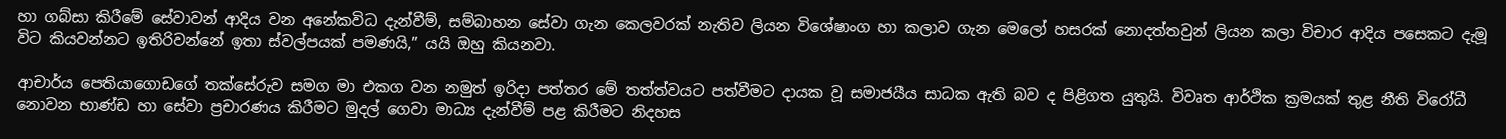හා ගබ්සා කිරීමේ සේවාවන් ආදිය වන අනේකවිධ දැන්වීම්, සම්බාහන සේවා ගැන කෙලවරක් නැතිව ලියන විශේෂාංග හා කලාව ගැන මෙලෝ හසරක් නොදත්තවුන් ලියන කලා විචාර ආදිය පසෙකට දැමූ විට කියවන්නට ඉතිරිවන්නේ ඉතා ස්වල්පයක් පමණයි,” යයි ඔහු කියනවා.

ආචාර්ය පෙතියාගොඩගේ තක්සේරුව සමග මා එකග වන නමුත් ඉරිදා පත්තර මේ තත්ත්වයට පත්වීමට දායක වූ සමාජයීය සාධක ඇති බව ද පිළිගත යුතුයි. විවෘත ආර්ථික ක්‍රමයක් තුළ නීති විරෝධී නොවන භාණ්ඩ හා සේවා ප්‍රචාරණය කිරීමට මුදල් ගෙවා මාධ්‍ය දැන්වීම් පළ කිරීමට නිදහස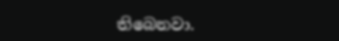තිබෙනවා.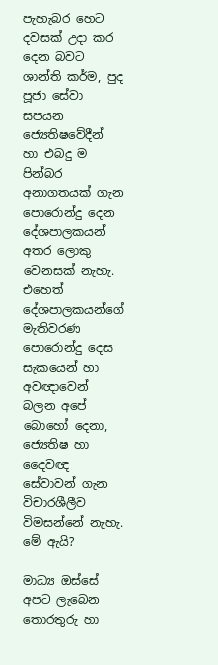පැහැබර හෙට දවසක් උදා කර දෙන බවට ශාන්ති කර්ම, පුද පූජා සේවා සපයන ජ්‍යෙතිෂවේදීන් හා එබදු ම පින්බර අනාගතයක් ගැන පොරොන්දු දෙන දේශපාලකයන් අතර ලොකු වෙනසක් නැහැ. එහෙත් දේශපාලකයන්ගේ මැතිවරණ පොරොන්දු දෙස සැකයෙන් හා අවඥාවෙන් බලන අපේ බොහෝ දෙනා, ජ්‍යෙතිෂ හා දෛවඥ සේවාවන් ගැන විචාරශීලීව විමසන්නේ නැහැ. මේ ඇයි?

මාධ්‍ය ඔස්සේ අපට ලැබෙන තොරතුරු හා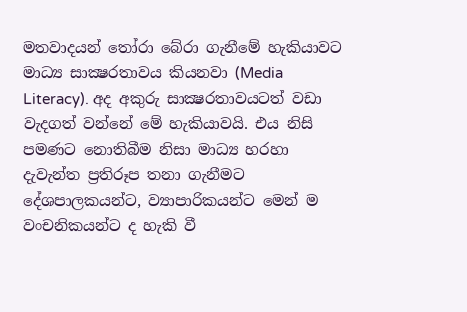මතවාදයන් තෝරා බේරා ගැනීමේ හැකියාවට මාධ්‍ය සාක්‍ෂරතාවය කියනවා (Media Literacy). අද අකුරු සාක්‍ෂරතාවයටත් වඩා වැදගත් වන්නේ මේ හැකියාවයි. එය නිසි පමණට නොතිබීම නිසා මාධ්‍ය හරහා දැවැන්ත ප්‍රතිරූප තනා ගැනීමට දේශපාලකයන්ට, ව්‍යාපාරිකයන්ට මෙන් ම වංචනිකයන්ට ද හැකි වී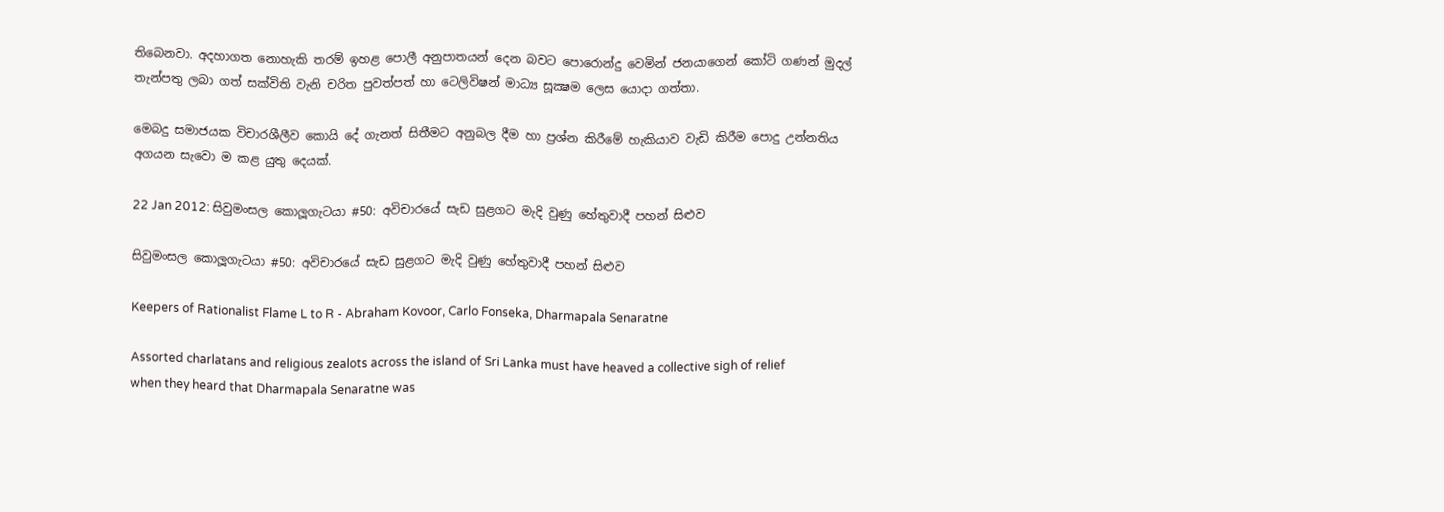තිබෙනවා. අදහාගත නොහැකි තරම් ඉහළ පොලී අනුපාතයන් දෙන බවට පොරොන්දු වෙමින් ජනයාගෙන් කෝටි ගණන් මුදල් තැන්පතු ලබා ගත් සක්විති වැනි චරිත පුවත්පත් හා ටෙලිවිෂන් මාධ්‍ය සූක්‍ෂම ලෙස යොදා ගත්තා.

මෙබදු සමාජයක විචාරශීලීව කොයි දේ ගැනත් සිතීමට අනුබල දීම හා ප්‍රශ්න කිරීමේ හැකියාව වැඩි කිරීම පොදු උන්නතිය අගයන සැවො ම කළ යුතු දෙයක්.

22 Jan 2012: සිවුමංසල කොලූගැටයා #50: අවිචාරයේ සැඩ සුළගට මැදි වුණු හේතුවාදී පහන් සිළුව

සිවුමංසල කොලූගැටයා #50: අවිචාරයේ සැඩ සුළගට මැදි වුණු හේතුවාදී පහන් සිළුව

Keepers of Rationalist Flame L to R - Abraham Kovoor, Carlo Fonseka, Dharmapala Senaratne

Assorted charlatans and religious zealots across the island of Sri Lanka must have heaved a collective sigh of relief when they heard that Dharmapala Senaratne was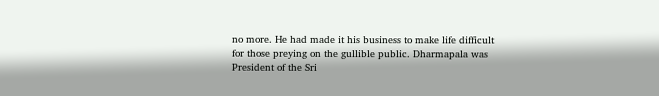no more. He had made it his business to make life difficult for those preying on the gullible public. Dharmapala was President of the Sri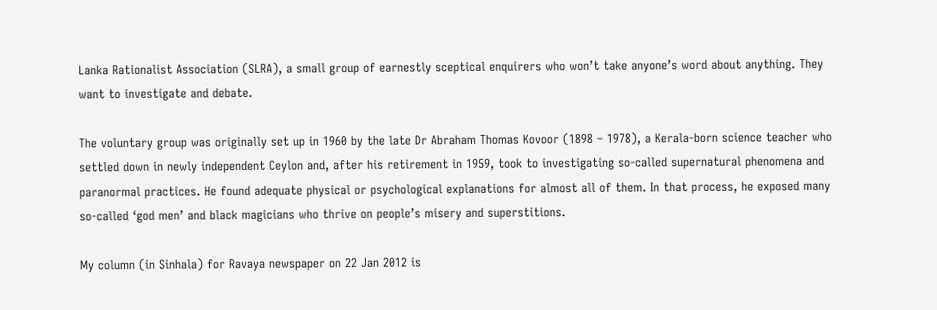Lanka Rationalist Association (SLRA), a small group of earnestly sceptical enquirers who won’t take anyone’s word about anything. They want to investigate and debate.

The voluntary group was originally set up in 1960 by the late Dr Abraham Thomas Kovoor (1898 – 1978), a Kerala-born science teacher who settled down in newly independent Ceylon and, after his retirement in 1959, took to investigating so-called supernatural phenomena and paranormal practices. He found adequate physical or psychological explanations for almost all of them. In that process, he exposed many so-called ‘god men’ and black magicians who thrive on people’s misery and superstitions.

My column (in Sinhala) for Ravaya newspaper on 22 Jan 2012 is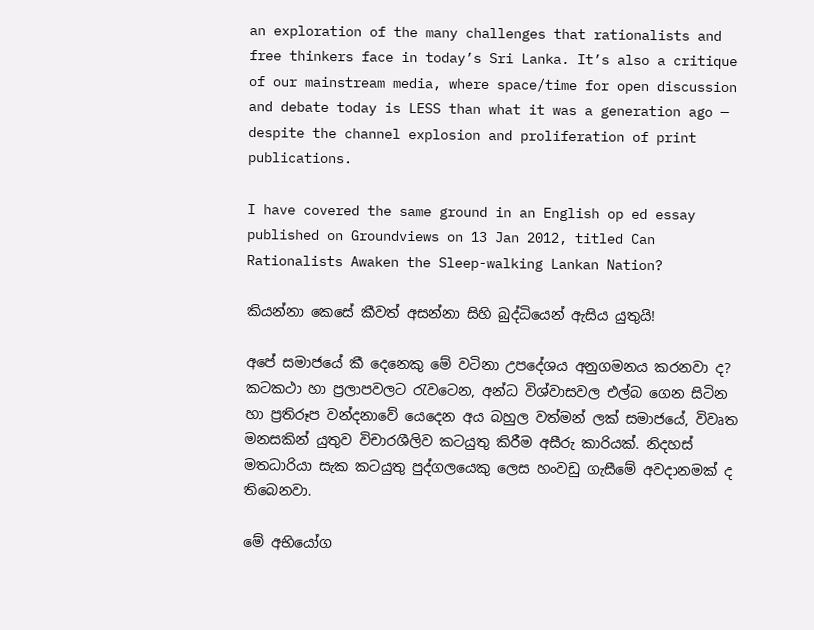an exploration of the many challenges that rationalists and free thinkers face in today’s Sri Lanka. It’s also a critique of our mainstream media, where space/time for open discussion and debate today is LESS than what it was a generation ago — despite the channel explosion and proliferation of print publications.

I have covered the same ground in an English op ed essay published on Groundviews on 13 Jan 2012, titled Can Rationalists Awaken the Sleep-walking Lankan Nation?

කියන්නා කෙසේ කීවත් අසන්නා සිහි බුද්ධියෙන් ඇසිය යුතුයි!

අපේ සමාජයේ කී දෙනෙකු මේ වටිනා උපදේශය අනුගමනය කරනවා ද? කටකථා හා ප්‍රලාපවලට රැවටෙන, අන්ධ විශ්වාසවල එල්බ ගෙන සිටින හා ප්‍රතිරූප වන්දනාවේ යෙදෙන අය බහුල වත්මන් ලක් සමාජයේ, විවෘත මනසකින් යුතුව විචාරශීලිව කටයුතු කිරීම අසීරු කාරියක්. නිදහස් මතධාරියා සැක කටයුතු පුද්ගලයෙකු ලෙස හංවඩු ගැසීමේ අවදානමක් ද තිබෙනවා.

මේ අභියෝග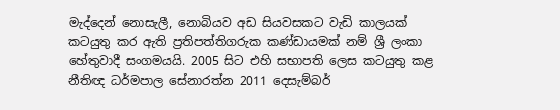මැද්දෙන් නොසැලී, නොබියව අඩ සියවසකට වැඩි කාලයක් කටයුතු කර ඇති ප්‍රතිපත්තිගරුක කණ්ඩායමක් නම් ශ්‍රී ලංකා හේතුවාදී සංගමයයි. 2005 සිට එහි සභාපති ලෙස කටයුතු කළ නීතිඥ ධර්මපාල සේනාරත්න 2011 දෙසැම්බර්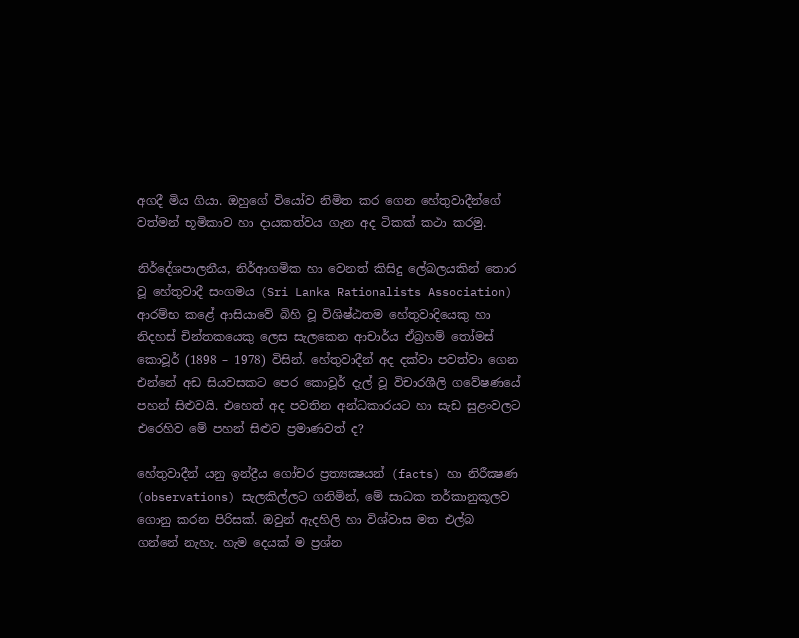අගදී මිය ගියා. ඔහුගේ වියෝව නිමිත කර ගෙන හේතුවාදීන්ගේ වත්මන් භූමිකාව හා දායකත්වය ගැන අද ටිකක් කථා කරමු.

නිර්දේශපාලනීය, නිර්ආගමික හා වෙනත් කිසිදු ලේබලයකින් තොර වූ හේතුවාදී සංගමය (Sri Lanka Rationalists Association) ආරම්භ කළේ ආසියාවේ බිහි වූ විශිෂ්ඨතම හේතුවාදියෙකු හා නිදහස් චින්තකයෙකු ලෙස සැලකෙන ආචාර්ය ඒබ්‍රහම් තෝමස් කොවූර් (1898 – 1978) විසින්. හේතුවාදීන් අද දක්වා පවත්වා ගෙන එන්නේ අඩ සියවසකට පෙර කොවූර් දැල් වූ විචාරශීලි ගවේෂණයේ පහන් සිළුවයි. එහෙත් අද පවතින අන්ධකාරයට හා සැඩ සුළංවලට එරෙහිව මේ පහන් සිළුව ප්‍රමාණවත් ද?

හේතුවාදීන් යනු ඉන්ද්‍රීය ගෝචර ප්‍රත්‍යක්‍ෂයන් (facts) හා නිරීක්‍ෂණ (observations) සැලකිල්ලට ගනිමින්, මේ සාධක තර්කානුකූලව ගොනු කරන පිරිසක්. ඔවුන් ඇදහිලි හා විශ්වාස මත එල්බ ගන්නේ නැහැ. හැම දෙයක් ම ප්‍රශ්න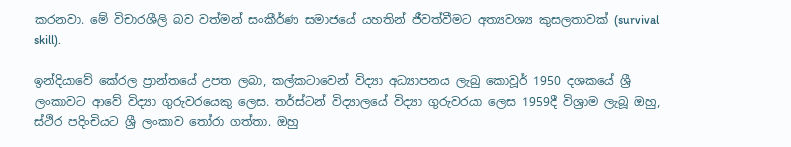කරනවා. මේ විචාරශීලි බව වත්මන් සංකීර්ණ සමාජයේ යහතින් ජීවත්වීමට අත්‍යවශ්‍ය කුසලතාවක් (survival skill).

ඉන්දියාවේ කේරල ප්‍රාන්තයේ උපත ලබා, කල්කටාවෙන් විද්‍යා අධ්‍යාපනය ලැබු කොවූර් 1950 දශකයේ ශ්‍රී ලංකාවට ආවේ විද්‍යා ගුරුවරයෙකු ලෙස. තර්ස්ටන් විද්‍යාලයේ විද්‍යා ගුරුවරයා ලෙස 1959දී විශ්‍රාම ලැබූ ඔහු, ස්ථිර පදිංචියට ශ්‍රී ලංකාව තෝරා ගත්තා. ඔහු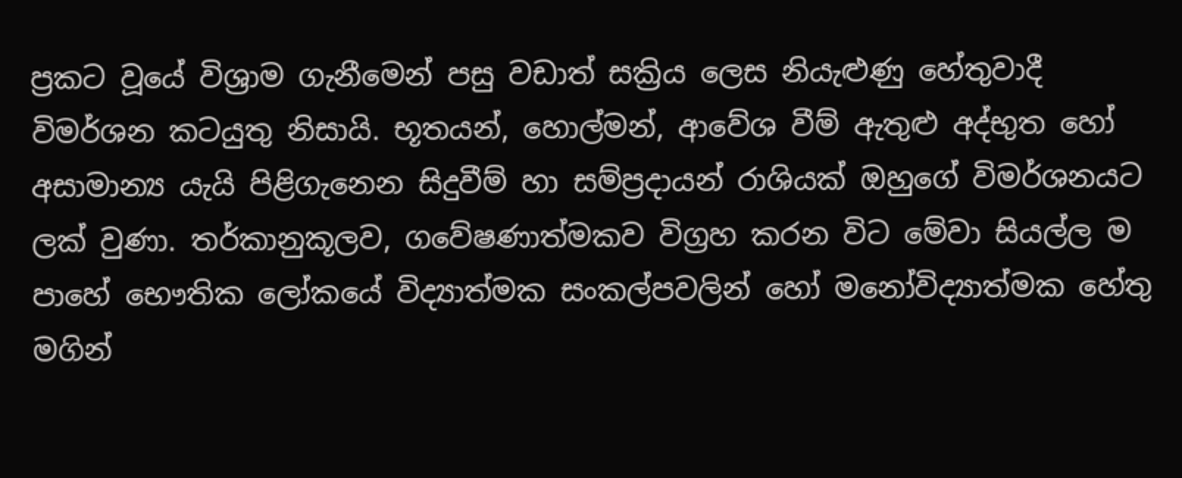ප්‍රකට වූයේ විශ්‍රාම ගැනීමෙන් පසු වඩාත් සක්‍රිය ලෙස නියැළුණු හේතුවාදී විමර්ශන කටයුතු නිසායි. භූතයන්, හොල්මන්, ආවේශ වීම් ඇතුළු අද්භුත හෝ අසාමාන්‍ය යැයි පිළිගැනෙන සිදුවීම් හා සම්ප්‍රදායන් රාශියක් ඔහුගේ විමර්ශනයට ලක් වුණා. තර්කානුකූලව, ගවේෂණාත්මකව විග්‍රහ කරන විට මේවා සියල්ල ම පාහේ භෞතික ලෝකයේ විද්‍යාත්මක සංකල්පවලින් හෝ මනෝවිද්‍යාත්මක හේතු මගින්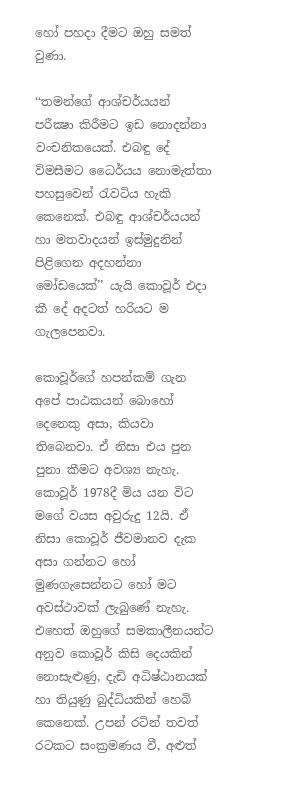හෝ පහදා දීමට ඔහු සමත් වුණා.

‘‘තමන්ගේ ආශ්චර්යයන් පරීක්‍ෂා කිරීමට ඉඩ නොදන්නා වංචනිකයෙක්. එබඳු දේ විමසීමට ධෛර්යය නොමැත්තා පහසුවෙන් රැවටිය හැකි කෙනෙක්. එබඳු ආශ්චර්යයන් හා මතවාදයන් ඉස්මුදුනින් පිළිගෙන අදහන්නා මෝඩයෙක්’’ යැයි කොවූර් එදා කී දේ අදටත් හරියට ම ගැලපෙනවා.

කොවූර්ගේ හපන්කම් ගැන අපේ පාඨකයන් බොහෝ දෙනෙකු අසා, කියවා තිබෙනවා. ඒ නිසා එය පුන පුනා කීමට අවශ්‍ය නැහැ. කොවූර් 1978දී මිය යන විට මගේ වයස අවුරුදු 12යි. ඒ නිසා කොවූර් ජීවමානව දැක අසා ගන්නට හෝ මුණගැසෙන්නට හෝ මට අවස්ථාවක් ලැබුණේ නැහැ. එහෙත් ඔහුගේ සමකාලීනයන්ට අනුව කොවූර් කිසි දෙයකින් නොසැළුණු, දැඩි අධිෂ්ඨානයක් හා තියුණු බුද්ධියකින් හෙබි කෙනෙක්. උපන් රටින් තවත් රටකට සංක්‍රමණය වී, අළුත්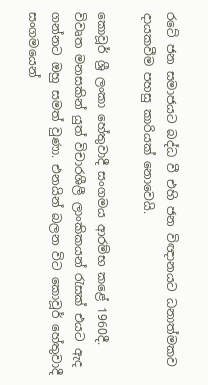රටේ ජන සමාජයට බද්ධ වී එහි ජන විඥානයට ධනාත්මකව දායකවීම පහසු කාරියක් නොවෙයි.

කොවූර් ශ්‍රී ලංකා හේතුවාදී සංගමය ආරම්භ කළේ 1960දී. විවෘත මනසකින් යුත් විචාරශීලී ලාංකිකයන් රැසක් එයට ඇද ගන්නට ඔහු සමත් වුණා. එනයින් බලන විට කොවූර් හේතුවාදී සංගමයෙන්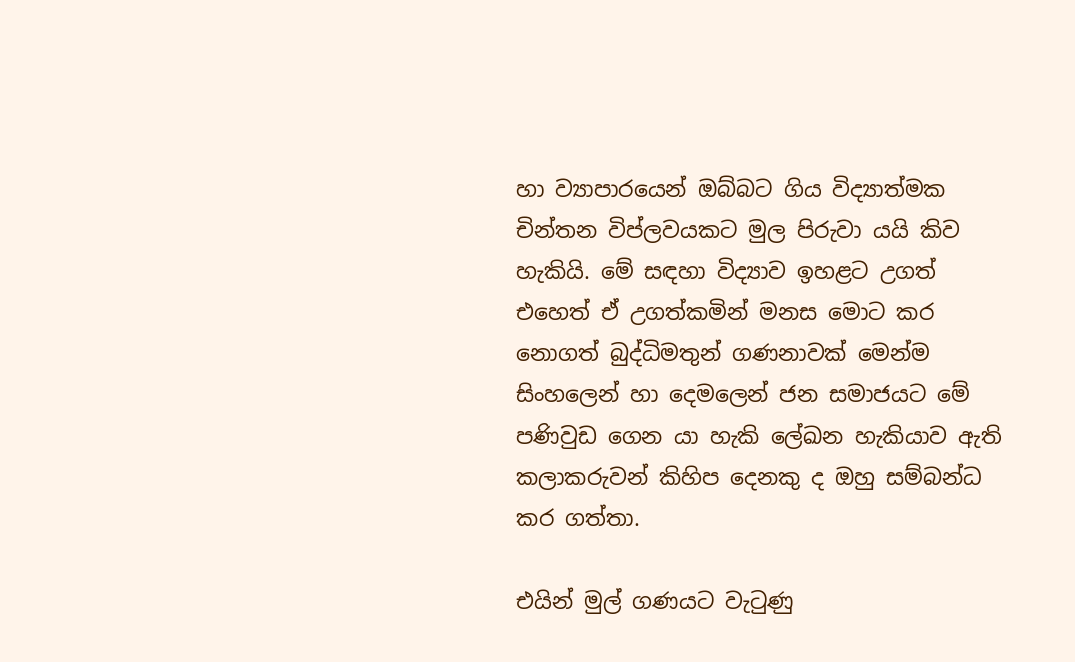හා ව්‍යාපාරයෙන් ඔබ්බට ගිය විද්‍යාත්මක චින්තන විප්ලවයකට මුල පිරුවා යයි කිව හැකියි. මේ සඳහා විද්‍යාව ඉහළට උගත් එහෙත් ඒ උගත්කමින් මනස මොට කර නොගත් බුද්ධිමතුන් ගණනාවක් මෙන්ම සිංහලෙන් හා දෙමලෙන් ජන සමාජයට මේ පණිවුඩ ගෙන යා හැකි ලේඛන හැකියාව ඇති කලාකරුවන් කිහිප දෙනකු ද ඔහු සම්බන්ධ කර ගත්තා.

එයින් මුල් ගණයට වැටුණු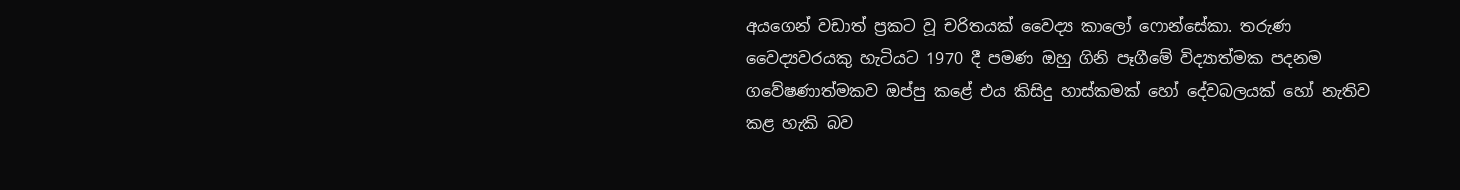අයගෙන් වඩාත් ප්‍රකට වූ චරිතයක් වෛද්‍ය කාලෝ ෆොන්සේකා. තරුණ වෛද්‍යවරයකු හැටියට 1970 දී පමණ ඔහු ගිනි පෑගීමේ විද්‍යාත්මක පදනම ගවේෂණාත්මකව ඔප්පු කළේ එය කිසිදු හාස්කමක් හෝ දේවබලයක් හෝ නැතිව කළ හැකි බව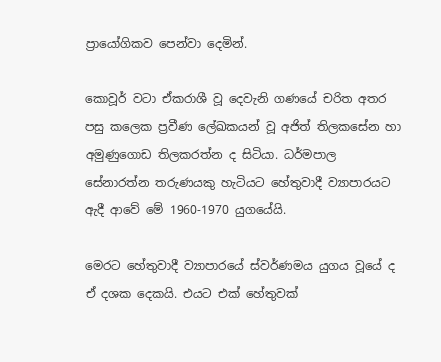ප්‍රායෝගිකව පෙන්වා දෙමින්.

කොවූර් වටා ඒකරාශී වූ දෙවැනි ගණයේ චරිත අතර පසු කලෙක ප්‍රවීණ ලේඛකයන් වූ අජිත් තිලකසේන හා අමුණුගොඩ තිලකරත්න ද සිටියා. ධර්මපාල සේනාරත්න තරුණයකු හැටියට හේතුවාදී ව්‍යාපාරයට ඇදී ආවේ මේ 1960-1970 යුගයේයි.

මෙරට හේතුවාදී ව්‍යාපාරයේ ස්වර්ණමය යුගය වූයේ ද ඒ දශක දෙකයි. එයට එක් හේතුවක්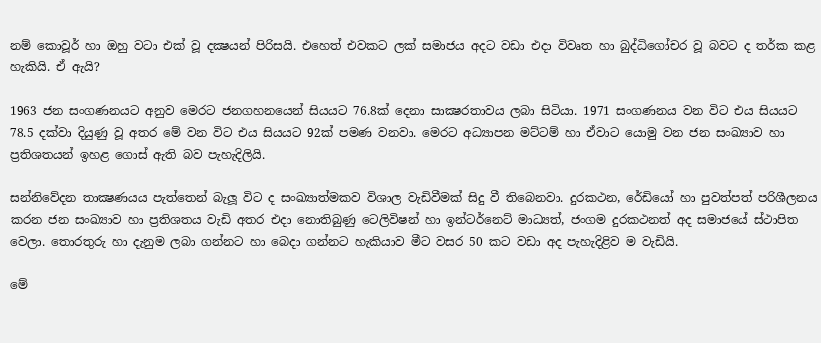නම් කොවූර් හා ඔහු වටා එක් වූ දක්‍ෂයන් පිරිසයි. එහෙත් එවකට ලක් සමාජය අදට වඩා එදා විවෘත හා බුද්ධිගෝචර වූ බවට ද තර්ක කළ හැකියි. ඒ ඇයි?

1963 ජන සංගණනයට අනුව මෙරට ජනගහනයෙන් සියයට 76.8ක් දෙනා සාක්‍ෂරතාවය ලබා සිටියා. 1971 සංගණනය වන විට එය සියයට 78.5 දක්වා දියුණු වූ අතර මේ වන විට එය සියයට 92ක් පමණ වනවා. මෙරට අධ්‍යාපන මට්ටම් හා ඒවාට යොමු වන ජන සංඛ්‍යාව හා ප්‍රතිශතයන් ඉහළ ගොස් ඇති බව පැහැදිලියි.

සන්නිවේදන තාක්‍ෂණයය පැත්තෙන් බැලූ විට ද සංඛ්‍යාත්මකව විශාල වැඩිවීමක් සිදු වී තිබෙනවා. දුරකථන, රේඩියෝ හා පුවත්පත් පරිශීලනය කරන ජන සංඛ්‍යාව හා ප්‍රතිශතය වැඩි අතර එදා නොතිබුණු ටෙලිවිෂන් හා ඉන්ටර්නෙට් මාධ්‍යත්, ජංගම දුරකථනත් අද සමාජයේ ස්ථාපිත වෙලා. තොරතුරු හා දැනුම ලබා ගන්නට හා බෙදා ගන්නට හැකියාව මීට වසර 50 කට වඩා අද පැහැදිළිව ම වැඩියි.

මේ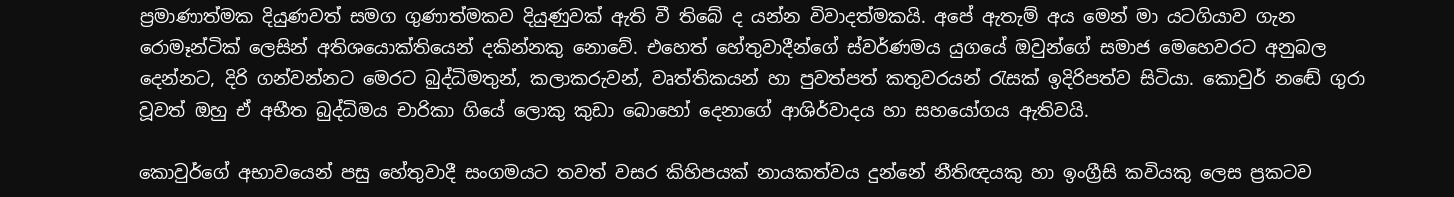ප්‍රමාණාත්මක දියුණවත් සමග ගුණාත්මකව දියුණුවක් ඇති වී තිබේ ද යන්න විවාදත්මකයි. අපේ ඇතැම් අය මෙන් මා යටගියාව ගැන රොමෑන්ටික් ලෙසින් අතිශයොක්තියෙන් දකින්නකු නොවේ. එහෙත් හේතුවාදීන්ගේ ස්වර්ණමය යුගයේ ඔවුන්ගේ සමාජ මෙහෙවරට අනුබල දෙන්නට, දිරි ගන්වන්නට මෙරට බුද්ධිමතුන්, කලාකරුවන්, වෘත්තිකයන් හා පුවත්පත් කතුවරයන් රැසක් ඉදිරිපත්ව සිටියා. කොවුර් නඬේ ගුරා වූවත් ඔහු ඒ අභීත බුද්ධිමය චාරිකා ගියේ ලොකු කුඩා බොහෝ දෙනාගේ ආශිර්වාදය හා සහයෝගය ඇතිවයි.

කොවුර්ගේ අභාවයෙන් පසු හේතුවාදී සංගමයට තවත් වසර කිහිපයක් නායකත්වය දුන්නේ නීතිඥයකු හා ඉංග්‍රීසි කවියකු ලෙස ප්‍රකටව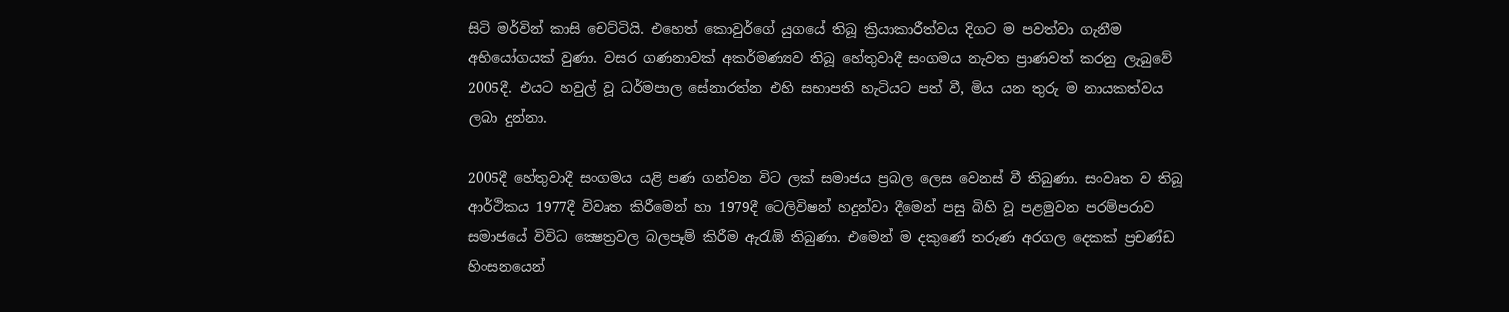සිටි මර්වින් කාසි චෙට්ටියි. එහෙත් කොවුර්ගේ යුගයේ තිබූ ක්‍රියාකාරීත්වය දිගට ම පවත්වා ගැනීම අභියෝගයක් වුණා. වසර ගණනාවක් අකර්මණ්‍යව තිබූ හේතුවාදී සංගමය නැවත ප්‍රාණවත් කරනු ලැබුවේ 2005දී. එයට හවුල් වූ ධර්මපාල සේනාරත්න එහි සභාපති හැටියට පත් වී, මිය යන තුරු ම නායකත්වය ලබා දුන්නා.

2005දී හේතුවාදී සංගමය යළි පණ ගන්වන විට ලක් සමාජය ප්‍රබල ලෙස වෙනස් වී තිබුණා. සංවෘත ව තිබූ ආර්ථිකය 1977දී විවෘත කිරීමෙන් හා 1979දී ටෙලිවිෂන් හදුන්වා දීමෙන් පසු බිහි වූ පළමුවන පරම්පරාව සමාජයේ විවිධ ක්‍ෂෙත්‍රවල බලපෑම් කිරීම ඇරැඹි තිබුණා. එමෙන් ම දකුණේ තරුණ අරගල දෙකක් ප්‍රචණ්ඩ හිංසනයෙන්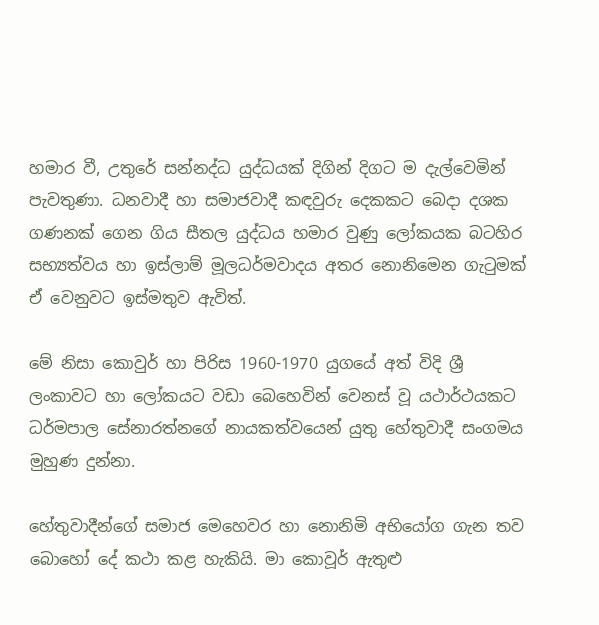හමාර වී, උතුරේ සන්නද්ධ යුද්ධයක් දිගින් දිගට ම දැල්වෙමින් පැවතුණා. ධනවාදී හා සමාජවාදී කඳවුරු දෙකකට බෙදා දශක ගණනක් ගෙන ගිය සීතල යුද්ධය හමාර වුණු ලෝකයක බටහිර සභ්‍යත්වය හා ඉස්ලාම් මූලධර්මවාදය අතර නොනිමෙන ගැටුමක් ඒ වෙනුවට ඉස්මතුව ඇවිත්.

මේ නිසා කොවුර් හා පිරිස 1960-1970 යුගයේ අත් විදි ශ්‍රී ලංකාවට හා ලෝකයට වඩා බෙහෙවින් වෙනස් වූ යථාර්ථයකට ධර්මපාල සේනාරත්නගේ නායකත්වයෙන් යුතු හේතුවාදී සංගමය මුහුණ දුන්නා.

හේතුවාදීන්ගේ සමාජ මෙහෙවර හා නොනිමි අභියෝග ගැන තව බොහෝ දේ කථා කළ හැකියි. මා කොවූර් ඇතුළු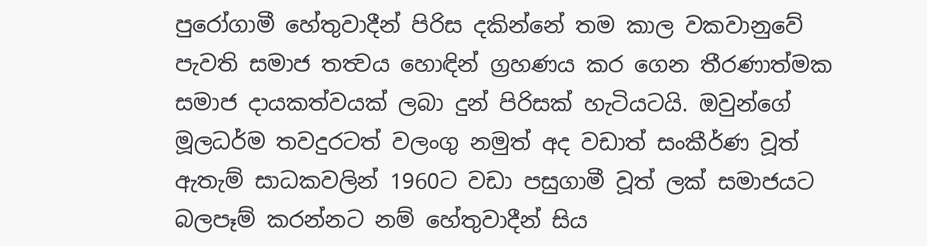පුරෝගාමී හේතුවාදීන් පිරිස දකින්නේ තම කාල වකවානුවේ පැවති සමාජ තත්‍වය හොඳින් ග්‍රහණය කර ගෙන තීරණාත්මක සමාජ දායකත්වයක් ලබා දුන් පිරිසක් හැටියටයි. ඔවුන්ගේ මූලධර්ම තවදුරටත් වලංගු නමුත් අද වඩාත් සංකීර්ණ වූත් ඇතැම් සාධකවලින් 1960ට වඩා පසුගාමී වූත් ලක් සමාජයට බලපෑම් කරන්නට නම් හේතුවාදීන් සිය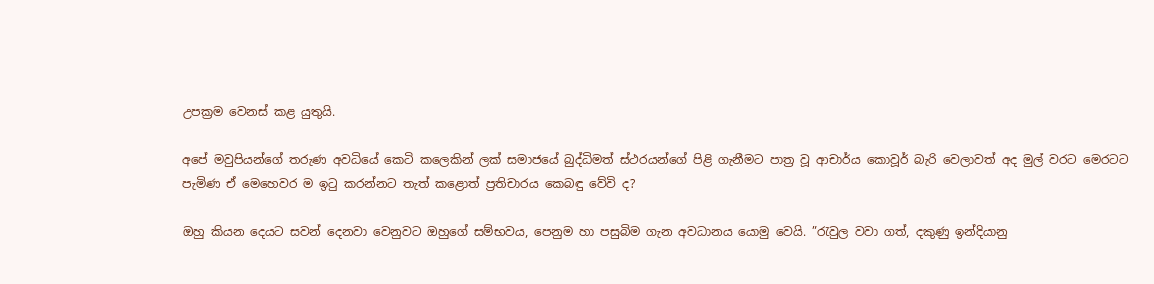උපක්‍රම වෙනස් කළ යුතුයි.

අපේ මවුපියන්ගේ තරුණ අවධියේ කෙටි කලෙකින් ලක් සමාජයේ බුද්ධිමත් ස්ථරයන්ගේ පිළි ගැනීමට පාත්‍ර වූ ආචාර්ය කොවූර් බැරි වෙලාවත් අද මුල් වරට මෙරටට පැමිණ ඒ මෙහෙවර ම ඉටු කරන්නට තැත් කළොත් ප්‍රතිචාරය කෙබඳු වේවි ද?

ඔහු කියන දෙයට සවන් දෙනවා වෙනුවට ඔහුගේ සම්භවය, පෙනුම හා පසුබිම ගැන අවධානය යොමු වෙයි. ”රැවුල වවා ගත්, දකුණු ඉන්දියානු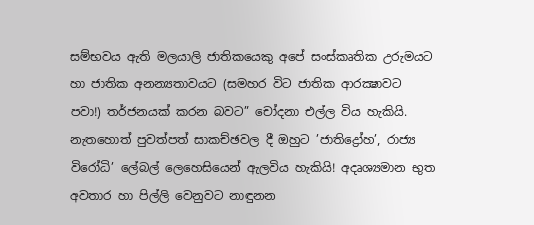සම්භවය ඇති මලයාලි ජාතිකයෙකු අපේ සංස්කෘතික උරුමයට හා ජාතික අනන්‍යතාවයට (සමහර විට ජාතික ආරක්‍ෂාවට පවා!) තර්ජනයක් කරන බවට” චෝදනා එල්ල විය හැකියි. නැතහොත් පුවත්පත් සාකච්ඡවල දී ඔහුට ’ජාතිද්‍රෝහ’, රාජ්‍ය විරෝධි’ ලේබල් ලෙහෙසියෙන් ඇලවිය හැකියි! අදෘශ්‍යමාන භුත අවතාර හා පිල්ලි වෙනුවට නාඳුනන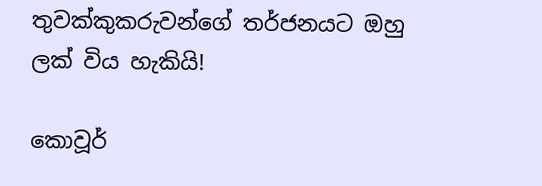තුවක්කුකරුවන්ගේ තර්ජනයට ඔහු ලක් විය හැකියි!

කොවූර්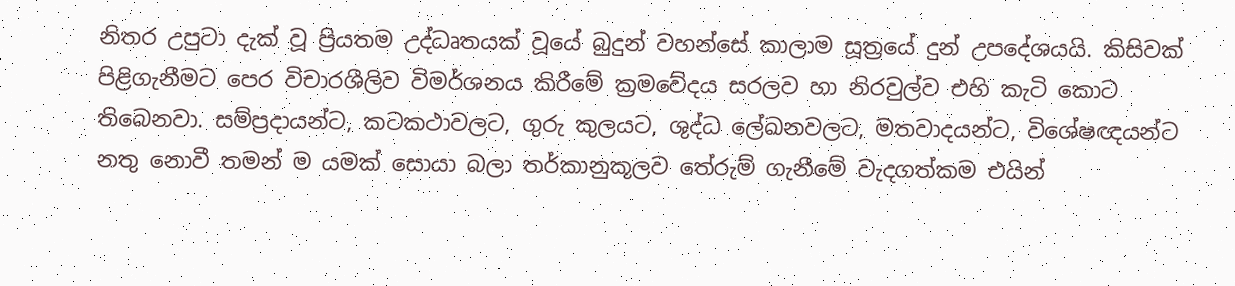නිතර උපුටා දැක් වූ ප්‍රියතම උද්ධෘතයක් වූයේ බුදුන් වහන්සේ කාලාම සූත්‍රයේ දුන් උපදේශයයි. කිසිවක් පිළිගැනීමට පෙර විචාරශීලිව විමර්ශනය කිරීමේ ක්‍රමවේදය සරලව හා නිරවුල්ව එහි කැටි කොට තිබෙනවා. සම්ප්‍රදායන්ට, කටකථාවලට, ගුරු කුලයට, ශුද්ධ ලේඛනවලට, මතවාදයන්ට, විශේෂඥයන්ට නතු නොවී තමන් ම යමක් සොයා බලා තර්කානුකූලව තේරුම් ගැනීමේ වැදගත්කම එයින්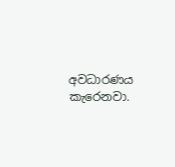අවධාරණය කැරෙනවා.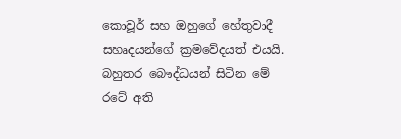කොවූර් සහ ඔහුගේ හේතුවාදී සහෘදයන්ගේ ක්‍රමවේදයත් එයයි.
බහුතර බෞද්ධයන් සිටින මේ රටේ අති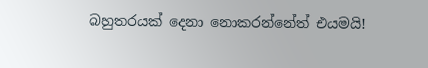බහුතරයක් දෙනා නොකරන්නේත් එයමයි!